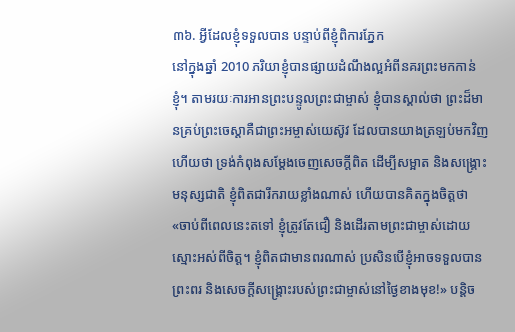៣៦. អ្វីដែលខ្ញុំទទួលបាន បន្ទាប់ពីខ្ញុំពិការភ្នែក
នៅក្នុងឆ្នាំ 2010 ភរិយាខ្ញុំបានផ្សាយដំណឹងល្អអំពីនគរព្រះមកកាន់ខ្ញុំ។ តាមរយៈការអានព្រះបន្ទូលព្រះជាម្ចាស់ ខ្ញុំបានស្គាល់ថា ព្រះដ៏មានគ្រប់ព្រះចេស្ដាគឺជាព្រះអម្ចាស់យេស៊ូវ ដែលបានយាងត្រឡប់មកវិញ ហើយថា ទ្រង់កំពុងសម្តែងចេញសេចក្តីពិត ដើម្បីសម្អាត និងសង្គ្រោះមនុស្សជាតិ ខ្ញុំពិតជារីករាយខ្លាំងណាស់ ហើយបានគិតក្នុងចិត្តថា «ចាប់ពីពេលនេះតទៅ ខ្ញុំត្រូវតែជឿ និងដើរតាមព្រះជាម្ចាស់ដោយស្មោះអស់ពីចិត្ត។ ខ្ញុំពិតជាមានពរណាស់ ប្រសិនបើខ្ញុំអាចទទួលបានព្រះពរ និងសេចក្តីសង្គ្រោះរបស់ព្រះជាម្ចាស់នៅថ្ងៃខាងមុខ!» បន្តិច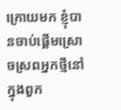ក្រោយមក ខ្ញុំបានចាប់ផ្តើមស្រោចស្រពអ្នកថ្មីនៅក្នុងពួក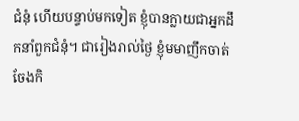ជំនុំ ហើយបន្ទាប់មកទៀត ខ្ញុំបានក្លាយជាអ្នកដឹកនាំពួកជំនុំ។ ជារៀងរាល់ថ្ងៃ ខ្ញុំមមាញឹកចាត់ចែងកិ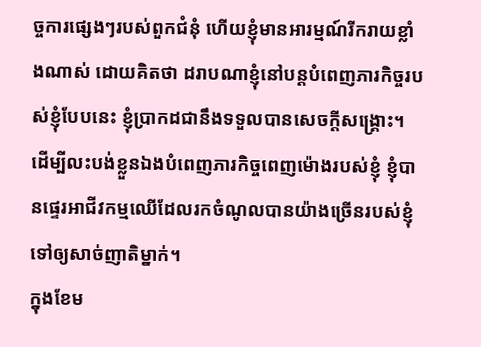ច្ចការផ្សេងៗរបស់ពួកជំនុំ ហើយខ្ញុំមានអារម្មណ៍រីករាយខ្លាំងណាស់ ដោយគិតថា ដរាបណាខ្ញុំនៅបន្តបំពេញភារកិច្ចរបស់ខ្ញុំបែបនេះ ខ្ញុំប្រាកដជានឹងទទួលបានសេចក្តីសង្គ្រោះ។ ដើម្បីលះបង់ខ្លួនឯងបំពេញភារកិច្ចពេញម៉ោងរបស់ខ្ញុំ ខ្ញុំបានផ្ទេរអាជីវកម្មឈើដែលរកចំណូលបានយ៉ាងច្រើនរបស់ខ្ញុំទៅឲ្យសាច់ញាតិម្នាក់។
ក្នុងខែម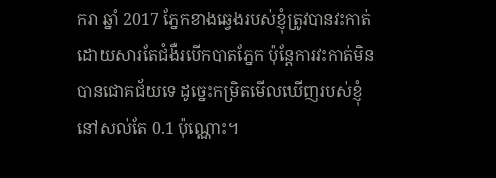ករា ឆ្នាំ 2017 ភ្នែកខាងឆ្វេងរបស់ខ្ញុំត្រូវបានវះកាត់ ដោយសារតែជំងឺរបើកបាតភ្នែក ប៉ុន្តែការវះកាត់មិនបានជោគជ័យទេ ដូច្នេះកម្រិតមើលឃើញរបស់ខ្ញុំនៅសល់តែ 0.1 ប៉ុណ្ណោះ។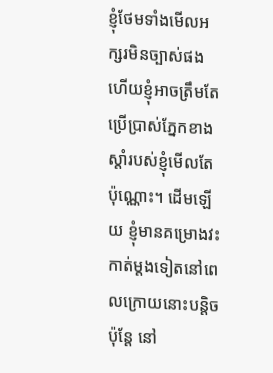ខ្ញុំថែមទាំងមើលអក្សរមិនច្បាស់ផង ហើយខ្ញុំអាចត្រឹមតែប្រើប្រាស់ភ្នែកខាងស្តាំរបស់ខ្ញុំមើលតែប៉ុណ្ណោះ។ ដើមឡើយ ខ្ញុំមានគម្រោងវះកាត់ម្តងទៀតនៅពេលក្រោយនោះបន្តិច ប៉ុន្តែ នៅ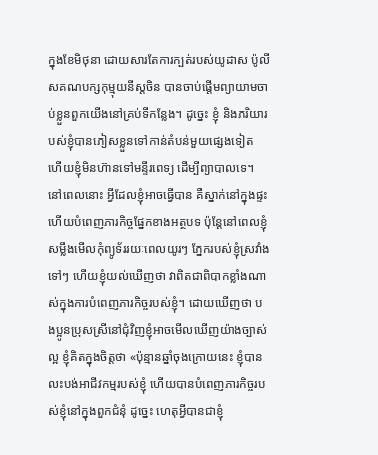ក្នុងខែមិថុនា ដោយសារតែការក្បត់របស់យូដាស ប៉ូលីសគណបក្សកុម្មុយនីស្តចិន បានចាប់ផ្តើមព្យាយាមចាប់ខ្លួនពួកយើងនៅគ្រប់ទីកន្លែង។ ដូច្នេះ ខ្ញុំ និងភរិយារបស់ខ្ញុំបានភៀសខ្លួនទៅកាន់តំបន់មួយផ្សេងទៀត ហើយខ្ញុំមិនហ៊ានទៅមន្ទីរពេទ្យ ដើម្បីព្យាបាលទេ។ នៅពេលនោះ អ្វីដែលខ្ញុំអាចធ្វើបាន គឺស្នាក់នៅក្នុងផ្ទះ ហើយបំពេញភារកិច្ចផ្នែកខាងអត្ថបទ ប៉ុន្តែនៅពេលខ្ញុំសម្លឹងមើលកុំព្យូទ័ររយៈពេលយូរៗ ភ្នែករបស់ខ្ញុំស្រវាំងទៅៗ ហើយខ្ញុំយល់ឃើញថា វាពិតជាពិបាកខ្លាំងណាស់ក្នុងការបំពេញភារកិច្ចរបស់ខ្ញុំ។ ដោយឃើញថា បងប្អូនប្រុសស្រីនៅជុំវិញខ្ញុំអាចមើលឃើញយ៉ាងច្បាស់ល្អ ខ្ញុំគិតក្នុងចិត្តថា «ប៉ុន្មានឆ្នាំចុងក្រោយនេះ ខ្ញុំបានលះបង់អាជីវកម្មរបស់ខ្ញុំ ហើយបានបំពេញភារកិច្ចរបស់ខ្ញុំនៅក្នុងពួកជំនុំ ដូច្នេះ ហេតុអ្វីបានជាខ្ញុំ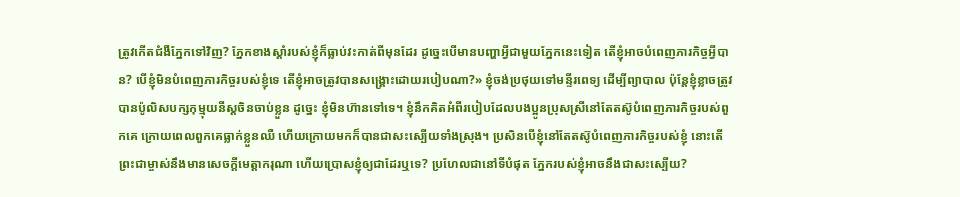ត្រូវកើតជំងឺភ្នែកទៅវិញ? ភ្នែកខាងស្ដាំរបស់ខ្ញុំក៏ធ្លាប់វះកាត់ពីមុនដែរ ដូច្នេះបើមានបញ្ហាអ្វីជាមួយភ្នែកនេះទៀត តើខ្ញុំអាចបំពេញភារកិច្ចអ្វីបាន? បើខ្ញុំមិនបំពេញភារកិច្ចរបស់ខ្ញុំទេ តើខ្ញុំអាចត្រូវបានសង្គ្រោះដោយរបៀបណា?» ខ្ញុំចង់ប្រថុយទៅមន្ទីរពេទ្យ ដើម្បីព្យាបាល ប៉ុន្តែខ្ញុំខ្លាចត្រូវបានប៉ូលិសបក្សកុម្មុយនីស្តចិនចាប់ខ្លួន ដូច្នេះ ខ្ញុំមិនហ៊ានទៅទេ។ ខ្ញុំនឹកគិតអំពីរបៀបដែលបងប្អូនប្រុសស្រីនៅតែតស៊ូបំពេញភារកិច្ចរបស់ពួកគេ ក្រោយពេលពួកគេធ្លាក់ខ្លួនឈឺ ហើយក្រោយមកក៏បានជាសះស្បើយទាំងស្រុង។ ប្រសិនបើខ្ញុំនៅតែតស៊ូបំពេញភារកិច្ចរបស់ខ្ញុំ នោះតើព្រះជាម្ចាស់នឹងមានសេចក្តីមេត្តាករុណា ហើយប្រោសខ្ញុំឲ្យជាដែរឬទេ? ប្រហែលជានៅទីបំផុត ភ្នែករបស់ខ្ញុំអាចនឹងជាសះស្បើយ?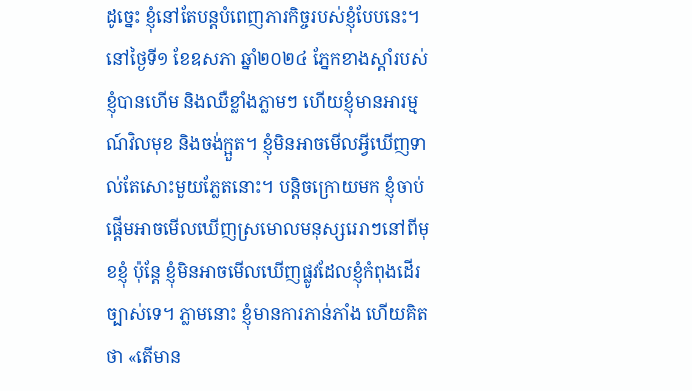ដូច្នេះ ខ្ញុំនៅតែបន្តបំពេញភារកិច្ចរបស់ខ្ញុំបែបនេះ។
នៅថ្ងៃទី១ ខែឧសភា ឆ្នាំ២០២៤ ភ្នែកខាងស្ដាំរបស់ខ្ញុំបានហើម និងឈឺខ្លាំងភ្លាមៗ ហើយខ្ញុំមានអារម្មណ៍វិលមុខ និងចង់ក្អួត។ ខ្ញុំមិនអាចមើលអ្វីឃើញទាល់តែសោះមួយភ្លែតនោះ។ បន្តិចក្រោយមក ខ្ញុំចាប់ផ្ដើមអាចមើលឃើញស្រមោលមនុស្សរេរាៗនៅពីមុខខ្ញុំ ប៉ុន្តែ ខ្ញុំមិនអាចមើលឃើញផ្លូវដែលខ្ញុំកំពុងដើរច្បាស់ទេ។ ភ្លាមនោះ ខ្ញុំមានការភាន់ភាំង ហើយគិតថា «តើមាន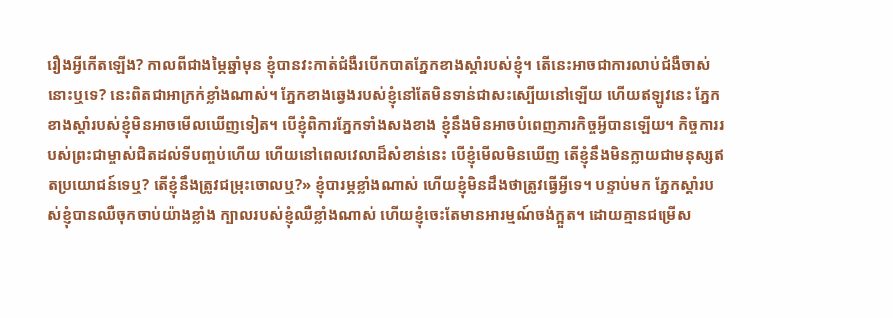រឿងអ្វីកើតឡើង? កាលពីជាងម្ភៃឆ្នាំមុន ខ្ញុំបានវះកាត់ជំងឺរបើកបាតភ្នែកខាងស្ដាំរបស់ខ្ញុំ។ តើនេះអាចជាការលាប់ជំងឺចាស់នោះឬទេ? នេះពិតជាអាក្រក់ខ្លាំងណាស់។ ភ្នែកខាងឆ្វេងរបស់ខ្ញុំនៅតែមិនទាន់ជាសះស្បើយនៅឡើយ ហើយឥឡូវនេះ ភ្នែកខាងស្ដាំរបស់ខ្ញុំមិនអាចមើលឃើញទៀត។ បើខ្ញុំពិការភ្នែកទាំងសងខាង ខ្ញុំនឹងមិនអាចបំពេញភារកិច្ចអ្វីបានឡើយ។ កិច្ចការរបស់ព្រះជាម្ចាស់ជិតដល់ទីបញ្ចប់ហើយ ហើយនៅពេលវេលាដ៏សំខាន់នេះ បើខ្ញុំមើលមិនឃើញ តើខ្ញុំនឹងមិនក្លាយជាមនុស្សឥតប្រយោជន៍ទេឬ? តើខ្ញុំនឹងត្រូវជម្រុះចោលឬ?» ខ្ញុំបារម្ភខ្លាំងណាស់ ហើយខ្ញុំមិនដឹងថាត្រូវធ្វើអ្វីទេ។ បន្ទាប់មក ភ្នែកស្តាំរបស់ខ្ញុំបានឈឺចុកចាប់យ៉ាងខ្លាំង ក្បាលរបស់ខ្ញុំឈឺខ្លាំងណាស់ ហើយខ្ញុំចេះតែមានអារម្មណ៍ចង់ក្អួត។ ដោយគ្មានជម្រើស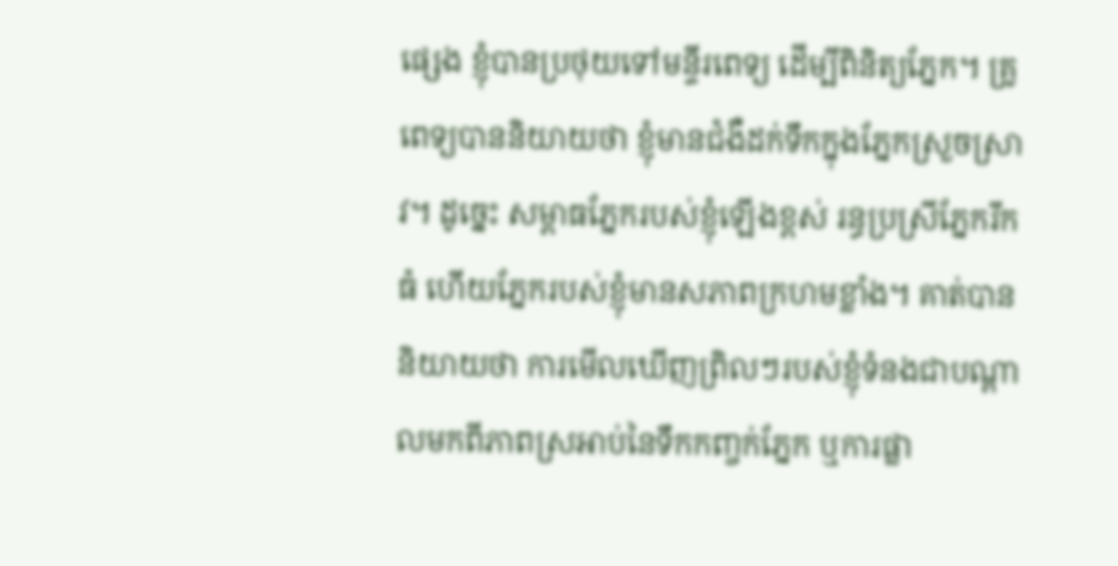ផ្សេង ខ្ញុំបានប្រថុយទៅមន្ទីរពេទ្យ ដើម្បីពិនិត្យភ្នែក។ គ្រូពេទ្យបាននិយាយថា ខ្ញុំមានជំងឺដក់ទឹកក្នុងភ្នែកស្រួចស្រាវ។ ដូច្នេះ សម្ពាធភ្នែករបស់ខ្ញុំឡើងខ្ពស់ រន្ធប្រស្រីភ្នែករីកធំ ហើយភ្នែករបស់ខ្ញុំមានសភាពក្រហមខ្លាំង។ គាត់បាននិយាយថា ការមើលឃើញព្រិលៗរបស់ខ្ញុំទំនងជាបណ្តាលមកពីភាពស្រអាប់នៃទឹកកញ្ចក់ភ្នែក ឬការផ្លា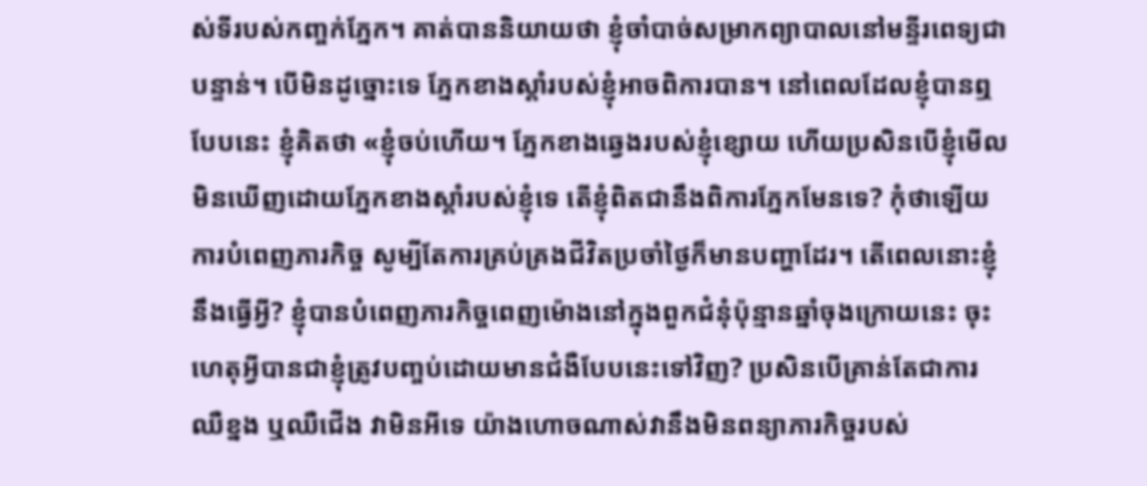ស់ទីរបស់កញ្ចក់ភ្នែក។ គាត់បាននិយាយថា ខ្ញុំចាំបាច់សម្រាកព្យាបាលនៅមន្ទីរពេទ្យជាបន្ទាន់។ បើមិនដូច្នោះទេ ភ្នែកខាងស្តាំរបស់ខ្ញុំអាចពិការបាន។ នៅពេលដែលខ្ញុំបានឮបែបនេះ ខ្ញុំគិតថា «ខ្ញុំចប់ហើយ។ ភ្នែកខាងឆ្វេងរបស់ខ្ញុំខ្សោយ ហើយប្រសិនបើខ្ញុំមើលមិនឃើញដោយភ្នែកខាងស្តាំរបស់ខ្ញុំទេ តើខ្ញុំពិតជានឹងពិការភ្នែកមែនទេ? កុំថាឡើយការបំពេញភារកិច្ច សូម្បីតែការគ្រប់គ្រងជីវិតប្រចាំថ្ងៃក៏មានបញ្ហាដែរ។ តើពេលនោះខ្ញុំនឹងធ្វើអ្វី? ខ្ញុំបានបំពេញភារកិច្ចពេញម៉ោងនៅក្នុងពួកជំនុំប៉ុន្មានឆ្នាំចុងក្រោយនេះ ចុះហេតុអ្វីបានជាខ្ញុំត្រូវបញ្ចប់ដោយមានជំងឺបែបនេះទៅវិញ? ប្រសិនបើគ្រាន់តែជាការឈឺខ្នង ឬឈឺជើង វាមិនអីទេ យ៉ាងហោចណាស់វានឹងមិនពន្យាភារកិច្ចរបស់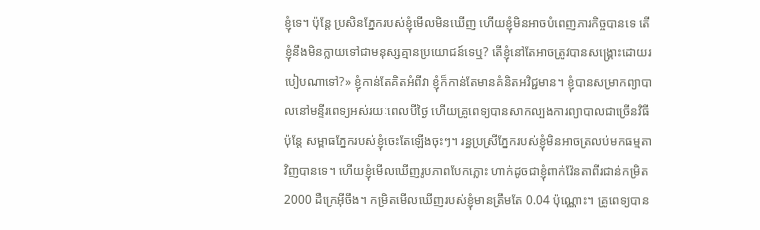ខ្ញុំទេ។ ប៉ុន្តែ ប្រសិនភ្នែករបស់ខ្ញុំមើលមិនឃើញ ហើយខ្ញុំមិនអាចបំពេញភារកិច្ចបានទេ តើខ្ញុំនឹងមិនក្លាយទៅជាមនុស្សគ្មានប្រយោជន៍ទេឬ? តើខ្ញុំនៅតែអាចត្រូវបានសង្គ្រោះដោយរបៀបណាទៅ?» ខ្ញុំកាន់តែគិតអំពីវា ខ្ញុំក៏កាន់តែមានគំនិតអវិជ្ជមាន។ ខ្ញុំបានសម្រាកព្យាបាលនៅមន្ទីរពេទ្យអស់រយៈពេលបីថ្ងៃ ហើយគ្រូពេទ្យបានសាកល្បងការព្យាបាលជាច្រើនវិធី ប៉ុន្តែ សម្ពាធភ្នែករបស់ខ្ញុំចេះតែឡើងចុះៗ។ រន្ធប្រស្រីភ្នែករបស់ខ្ញុំមិនអាចត្រលប់មកធម្មតាវិញបានទេ។ ហើយខ្ញុំមើលឃើញរូបភាពបែកភ្លោះ ហាក់ដូចជាខ្ញុំពាក់វ៉ែនតាពីរជាន់កម្រិត 2000 ដឺក្រេអ៊ីចឹង។ កម្រិតមើលឃើញរបស់ខ្ញុំមានត្រឹមតែ 0.04 ប៉ុណ្ណោះ។ គ្រូពេទ្យបាន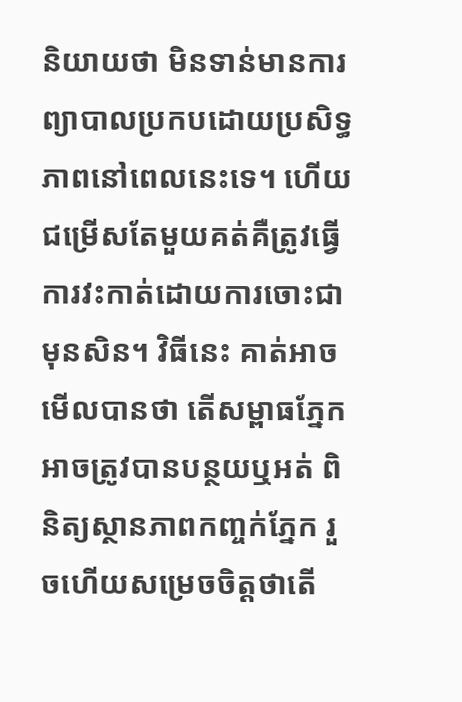និយាយថា មិនទាន់មានការព្យាបាលប្រកបដោយប្រសិទ្ធភាពនៅពេលនេះទេ។ ហើយជម្រើសតែមួយគត់គឺត្រូវធ្វើការវះកាត់ដោយការចោះជាមុនសិន។ វិធីនេះ គាត់អាចមើលបានថា តើសម្ពាធភ្នែកអាចត្រូវបានបន្ថយឬអត់ ពិនិត្យស្ថានភាពកញ្ចក់ភ្នែក រួចហើយសម្រេចចិត្តថាតើ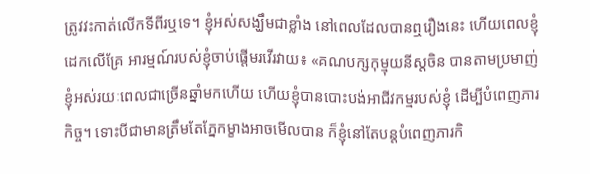ត្រូវវះកាត់លើកទីពីរឬទេ។ ខ្ញុំអស់សង្ឃឹមជាខ្លាំង នៅពេលដែលបានឮរឿងនេះ ហើយពេលខ្ញុំដេកលើគ្រែ អារម្មណ៍របស់ខ្ញុំចាប់ផ្តើមរវើរវាយ៖ «គណបក្សកុម្មុយនីស្តចិន បានតាមប្រមាញ់ខ្ញុំអស់រយៈពេលជាច្រើនឆ្នាំមកហើយ ហើយខ្ញុំបានបោះបង់អាជីវកម្មរបស់ខ្ញុំ ដើម្បីបំពេញភារកិច្ច។ ទោះបីជាមានត្រឹមតែភ្នែកម្ខាងអាចមើលបាន ក៏ខ្ញុំនៅតែបន្តបំពេញភារកិ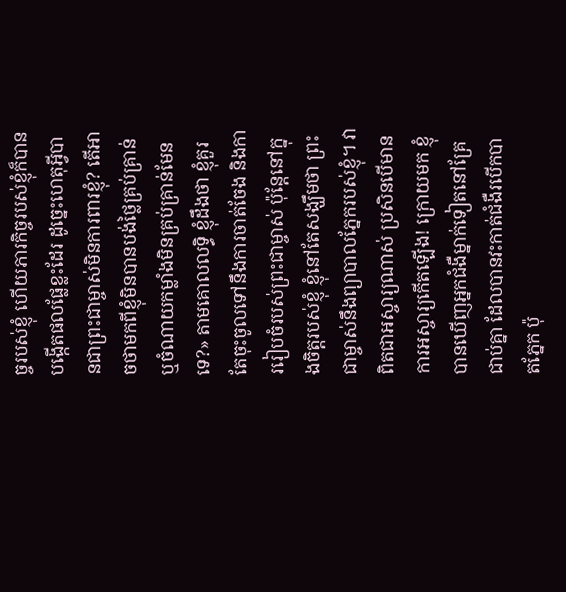ច្ចរបស់ខ្ញុំ ហើយភារកិច្ចរបស់ខ្ញុំក៏បានបង្កើតផលផ្លែខ្លះដែរ ដូច្នេះហេតុអ្វីបានជាព្រះជាម្ចាស់មិនការពារខ្ញុំ? តើអាចថាមកពីខ្ញុំមិនបានបង់ថ្លៃគ្រប់គ្រាន់ ឬចំណាយកម្លាំងមិនគ្រប់គ្រាន់មែនទេ?» តាមគោលលទ្ធិ ខ្ញុំដឹងថា ខ្ញុំគួរតែចុះចូលទៅនឹងការចាត់ចែង និងការរៀបចំរបស់ព្រះជាម្ចាស់ ប៉ុន្តែនៅក្នុងចិត្តរបស់ខ្ញុំ ខ្ញុំនៅតែសង្ឃឹមថា ព្រះជាម្ចាស់នឹងព្យាបាលភ្នែករបស់ខ្ញុំ។ វាពិតជាអស្ចារ្យណាស់ ប្រសិនបើមានការអស្ចារ្យកើតឡើង! ក្រោយមក ខ្ញុំបានឃើញអ្នកជំងឺម្នាក់ទៀតនៅគ្រែជាប់គ្នា ដែលបានវះកាត់ជំងឺរបើកបាតភ្នែក ប៉ុ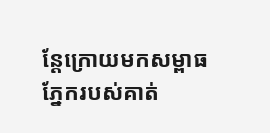ន្តែក្រោយមកសម្ពាធភ្នែករបស់គាត់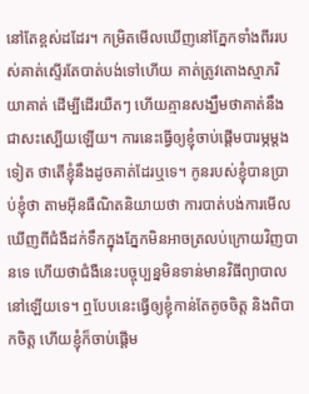នៅតែខ្ពស់ដដែរ។ កម្រិតមើលឃើញនៅភ្នែកទាំងពីររបស់គាត់ស្ទើរតែបាត់បង់ទៅហើយ គាត់ត្រូវតោងស្មាភរិយាគាត់ ដើម្បីដើរយឺតៗ ហើយគ្មានសង្ឃឹមថាគាត់នឹងជាសះស្បើយឡើយ។ ការនេះធ្វើឲ្យខ្ញុំចាប់ផ្ដើមបារម្ភម្ដងទៀត ថាតើខ្ញុំនឹងដូចគាត់ដែរឬទេ។ កូនរបស់ខ្ញុំបានប្រាប់ខ្ញុំថា តាមអ៊ីនធឺណិតនិយាយថា ការបាត់បង់ការមើលឃើញពីជំងឺដក់ទឹកក្នុងភ្នែកមិនអាចត្រលប់ក្រោយវិញបានទេ ហើយថាជំងឺនេះបច្ចុប្បន្នមិនទាន់មានវិធីព្យាបាលនៅឡើយទេ។ ឮបែបនេះធ្វើឲ្យខ្ញុំកាន់តែតូចចិត្ត និងពិបាកចិត្ត ហើយខ្ញុំក៏ចាប់ផ្តើម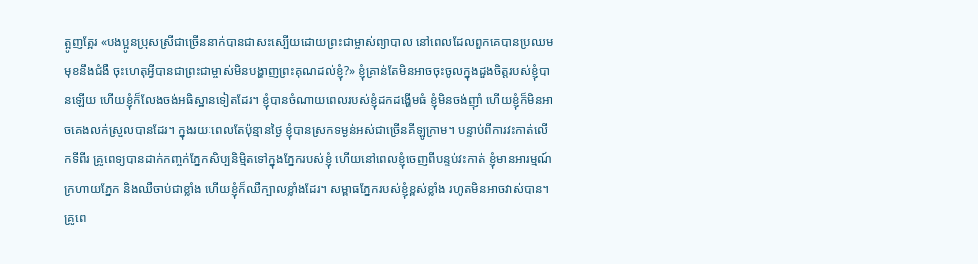ត្អូញត្អែរ «បងប្អូនប្រុសស្រីជាច្រើននាក់បានជាសះស្បើយដោយព្រះជាម្ចាស់ព្យាបាល នៅពេលដែលពួកគេបានប្រឈមមុខនឹងជំងឺ ចុះហេតុអ្វីបានជាព្រះជាម្ចាស់មិនបង្ហាញព្រះគុណដល់ខ្ញុំ?» ខ្ញុំគ្រាន់តែមិនអាចចុះចូលក្នុងដួងចិត្តរបស់ខ្ញុំបានឡើយ ហើយខ្ញុំក៏លែងចង់អធិស្ឋានទៀតដែរ។ ខ្ញុំបានចំណាយពេលរបស់ខ្ញុំដកដង្ហើមធំ ខ្ញុំមិនចង់ញ៉ាំ ហើយខ្ញុំក៏មិនអាចគេងលក់ស្រួលបានដែរ។ ក្នុងរយៈពេលតែប៉ុន្មានថ្ងៃ ខ្ញុំបានស្រកទម្ងន់អស់ជាច្រើនគីឡូក្រាម។ បន្ទាប់ពីការវះកាត់លើកទីពីរ គ្រូពេទ្យបានដាក់កញ្ចក់ភ្នែកសិប្បនិម្មិតទៅក្នុងភ្នែករបស់ខ្ញុំ ហើយនៅពេលខ្ញុំចេញពីបន្ទប់វះកាត់ ខ្ញុំមានអារម្មណ៍ក្រហាយភ្នែក និងឈឺចាប់ជាខ្លាំង ហើយខ្ញុំក៏ឈឺក្បាលខ្លាំងដែរ។ សម្ពាធភ្នែករបស់ខ្ញុំខ្ពស់ខ្លាំង រហូតមិនអាចវាស់បាន។ គ្រូពេ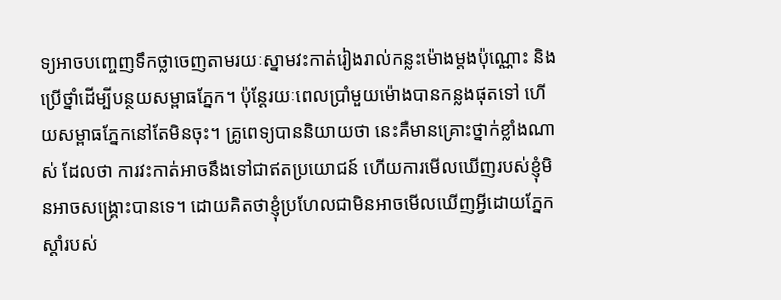ទ្យអាចបញ្ចេញទឹកថ្លាចេញតាមរយៈស្នាមវះកាត់រៀងរាល់កន្លះម៉ោងម្ដងប៉ុណ្ណោះ និងប្រើថ្នាំដើម្បីបន្ថយសម្ពាធភ្នែក។ ប៉ុន្តែរយៈពេលប្រាំមួយម៉ោងបានកន្លងផុតទៅ ហើយសម្ពាធភ្នែកនៅតែមិនចុះ។ គ្រូពេទ្យបាននិយាយថា នេះគឺមានគ្រោះថ្នាក់ខ្លាំងណាស់ ដែលថា ការវះកាត់អាចនឹងទៅជាឥតប្រយោជន៍ ហើយការមើលឃើញរបស់ខ្ញុំមិនអាចសង្គ្រោះបានទេ។ ដោយគិតថាខ្ញុំប្រហែលជាមិនអាចមើលឃើញអ្វីដោយភ្នែកស្តាំរបស់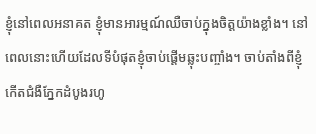ខ្ញុំនៅពេលអនាគត ខ្ញុំមានអារម្មណ៍ឈឺចាប់ក្នុងចិត្តយ៉ាងខ្លាំង។ នៅពេលនោះហើយដែលទីបំផុតខ្ញុំចាប់ផ្តើមឆ្លុះបញ្ចាំង។ ចាប់តាំងពីខ្ញុំកើតជំងឺភ្នែកដំបូងរហូ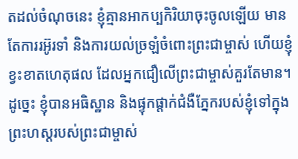តដល់ចំណុចនេះ ខ្ញុំគ្មានអាកប្បកិរិយាចុះចូលឡើយ មានតែការរអ៊ូរទាំ និងការយល់ច្រឡំចំពោះព្រះជាម្ចាស់ ហើយខ្ញុំខ្វះខាតហេតុផល ដែលអ្នកជឿលើព្រះជាម្ចាស់គួរតែមាន។ ដូច្នេះ ខ្ញុំបានអធិស្ឋាន និងផ្ទុកផ្ដាក់ជំងឺភ្នែករបស់ខ្ញុំទៅក្នុងព្រះហស្តរបស់ព្រះជាម្ចាស់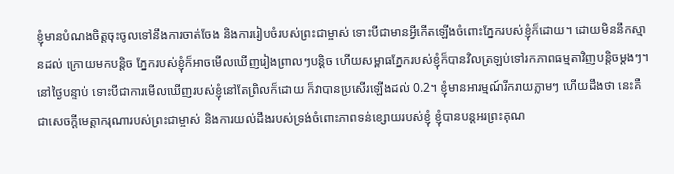ខ្ញុំមានបំណងចិត្តចុះចូលទៅនឹងការចាត់ចែង និងការរៀបចំរបស់ព្រះជាម្ចាស់ ទោះបីជាមានអ្វីកើតឡើងចំពោះភ្នែករបស់ខ្ញុំក៏ដោយ។ ដោយមិននឹកស្មានដល់ ក្រោយមកបន្តិច ភ្នែករបស់ខ្ញុំក៏អាចមើលឃើញរៀងព្រាលៗបន្តិច ហើយសម្ពាធភ្នែករបស់ខ្ញុំក៏បានវិលត្រឡប់ទៅរកភាពធម្មតាវិញបន្តិចម្តងៗ។ នៅថ្ងៃបន្ទាប់ ទោះបីជាការមើលឃើញរបស់ខ្ញុំនៅតែព្រិលក៏ដោយ ក៏វាបានប្រសើរឡើងដល់ 0.2។ ខ្ញុំមានអារម្មណ៍រីករាយភ្លាមៗ ហើយដឹងថា នេះគឺជាសេចក្តីមេត្តាករុណារបស់ព្រះជាម្ចាស់ និងការយល់ដឹងរបស់ទ្រង់ចំពោះភាពទន់ខ្សោយរបស់ខ្ញុំ ខ្ញុំបានបន្តអរព្រះគុណ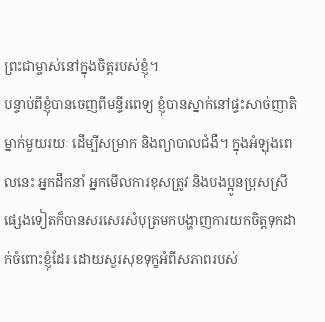ព្រះជាម្ចាស់នៅក្នុងចិត្តរបស់ខ្ញុំ។
បន្ទាប់ពីខ្ញុំបានចេញពីមន្ទីរពេទ្យ ខ្ញុំបានស្នាក់នៅផ្ទះសាច់ញាតិម្នាក់មួយរយៈ ដើម្បីសម្រាក និងព្យាបាលជំងឺ។ ក្នុងអំឡុងពេលនេះ អ្នកដឹកនាំ អ្នកមើលការខុសត្រូវ និងបងប្អូនប្រុសស្រីផ្សេងទៀតក៏បានសរសេរសំបុត្រមកបង្ហាញការយកចិត្តទុកដាក់ចំពោះខ្ញុំដែរ ដោយសួរសុខទុក្ខអំពីសភាពរបស់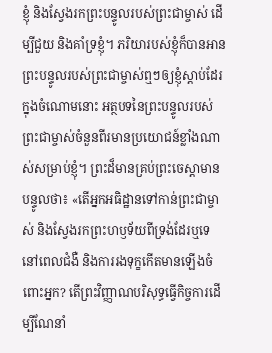ខ្ញុំ និងស្វែងរកព្រះបន្ទូលរបស់ព្រះជាម្ចាស់ ដើម្បីជួយ និងគាំទ្រខ្ញុំ។ ភរិយារបស់ខ្ញុំក៏បានអានព្រះបន្ទូលរបស់ព្រះជាម្ចាស់ឮៗឲ្យខ្ញុំស្តាប់ដែរ ក្នុងចំណោមនោះ អត្ថបទនៃព្រះបន្ទូលរបស់ព្រះជាម្ចាស់ចំនួនពីរមានប្រយោជន៍ខ្លាំងណាស់សម្រាប់ខ្ញុំ។ ព្រះដ៏មានគ្រប់ព្រះចេស្ដាមានបន្ទូលថា៖ «តើអ្នកអធិដ្ឋានទៅកាន់ព្រះជាម្ចាស់ និងស្វែងរកព្រះហឫទ័យពីទ្រង់ដែរឬទេ នៅពេលជំងឺ និងការរងទុក្ខកើតមានឡើងចំពោះអ្នក? តើព្រះវិញ្ញាណបរិសុទ្ធធ្វើកិច្ចការដើម្បីណែនាំ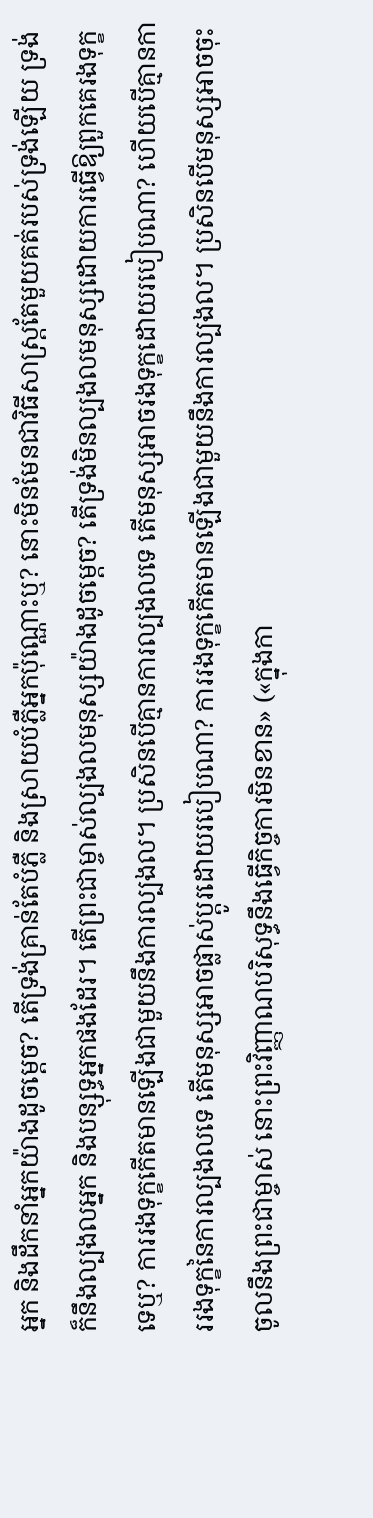អ្នក និងដឹកនាំអ្នកយ៉ាងដូចម្ដេច? តើទ្រង់គ្រាន់តែបំភ្លឺ និងស្រាយបំភ្លឺអ្នកប៉ុណ្ណោះឬ? នោះមិនមែនជាវិធីសាស្ត្រតែមួយគត់របស់ទ្រង់ឡើយ ទ្រង់ក៏នឹងល្បងលអ្នក និងបន្សុទ្ធអ្នកផងដែរ។ តើព្រះជាម្ចាស់ល្បងលមនុស្សយ៉ាងដូចម្ដេច? តើទ្រង់មិនល្បងលមនុស្សដោយការធ្វើឱ្យពួកគេរងទុក្ខទេឬ? ការរងទុក្ខកើតមានឡើងជាមួយនឹងការល្បងល។ ប្រសិនបើគ្មានការល្បងលទេ តើមនុស្សអាចរងទុក្ខដោយរបៀបណា? ហើយបើគ្មានការរងទុក្ខនៃការល្បងលទេ តើមនុស្សអាចផ្លាស់ប្ដូរដោយរបៀបណា? ការរងទុក្ខកើតមានឡើងជាមួយនឹងការល្បងល។ ប្រសិនបើមនុស្សអាចចុះចូលនឹងព្រះជាម្ចាស់ នោះព្រះវិញ្ញាណបរិសុទ្ធនឹងធ្វើកិច្ចការមិនខាន» («ក្នុងកា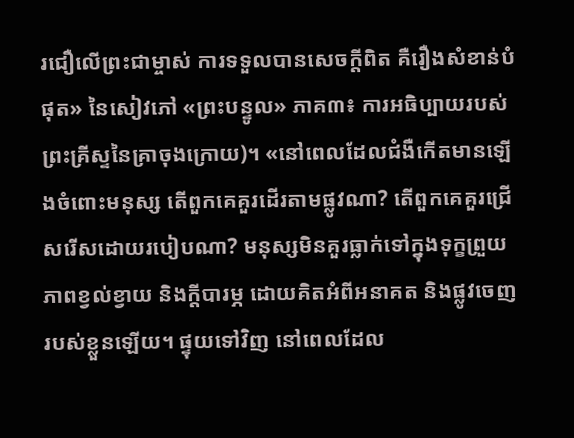រជឿលើព្រះជាម្ចាស់ ការទទួលបានសេចក្តីពិត គឺរឿងសំខាន់បំផុត» នៃសៀវភៅ «ព្រះបន្ទូល» ភាគ៣៖ ការអធិប្បាយរបស់ព្រះគ្រីស្ទនៃគ្រាចុងក្រោយ)។ «នៅពេលដែលជំងឺកើតមានឡើងចំពោះមនុស្ស តើពួកគេគួរដើរតាមផ្លូវណា? តើពួកគេគួរជ្រើសរើសដោយរបៀបណា? មនុស្សមិនគួរធ្លាក់ទៅក្នុងទុក្ខព្រួយ ភាពខ្វល់ខ្វាយ និងក្ដីបារម្ភ ដោយគិតអំពីអនាគត និងផ្លូវចេញរបស់ខ្លួនឡើយ។ ផ្ទុយទៅវិញ នៅពេលដែល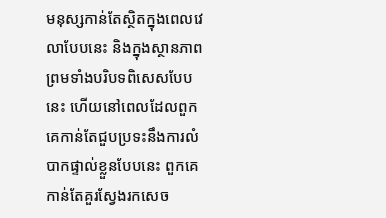មនុស្សកាន់តែស្ថិតក្នុងពេលវេលាបែបនេះ និងក្នុងស្ថានភាព ព្រមទាំងបរិបទពិសេសបែបនេះ ហើយនៅពេលដែលពួកគេកាន់តែជួបប្រទះនឹងការលំបាកផ្ទាល់ខ្លួនបែបនេះ ពួកគេកាន់តែគួរស្វែងរកសេច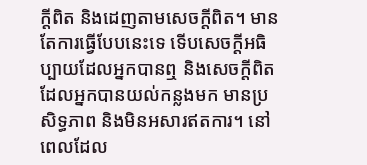ក្ដីពិត និងដេញតាមសេចក្ដីពិត។ មានតែការធ្វើបែបនេះទេ ទើបសេចក្ដីអធិប្បាយដែលអ្នកបានឮ និងសេចក្ដីពិតដែលអ្នកបានយល់កន្លងមក មានប្រសិទ្ធភាព និងមិនអសារឥតការ។ នៅពេលដែល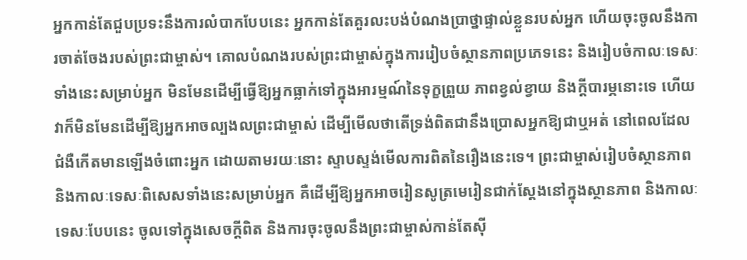អ្នកកាន់តែជួបប្រទះនឹងការលំបាកបែបនេះ អ្នកកាន់តែគួរលះបង់បំណងប្រាថ្នាផ្ទាល់ខ្លួនរបស់អ្នក ហើយចុះចូលនឹងការចាត់ចែងរបស់ព្រះជាម្ចាស់។ គោលបំណងរបស់ព្រះជាម្ចាស់ក្នុងការរៀបចំស្ថានភាពប្រភេទនេះ និងរៀបចំកាលៈទេសៈទាំងនេះសម្រាប់អ្នក មិនមែនដើម្បីធ្វើឱ្យអ្នកធ្លាក់ទៅក្នុងអារម្មណ៍នៃទុក្ខព្រួយ ភាពខ្វល់ខ្វាយ និងក្ដីបារម្ភនោះទេ ហើយវាក៏មិនមែនដើម្បីឱ្យអ្នកអាចល្បងលព្រះជាម្ចាស់ ដើម្បីមើលថាតើទ្រង់ពិតជានឹងប្រោសអ្នកឱ្យជាឬអត់ នៅពេលដែលជំងឺកើតមានឡើងចំពោះអ្នក ដោយតាមរយៈនោះ ស្ទាបស្ទង់មើលការពិតនៃរឿងនេះទេ។ ព្រះជាម្ចាស់រៀបចំស្ថានភាព និងកាលៈទេសៈពិសេសទាំងនេះសម្រាប់អ្នក គឺដើម្បីឱ្យអ្នកអាចរៀនសូត្រមេរៀនជាក់ស្ដែងនៅក្នុងស្ថានភាព និងកាលៈទេសៈបែបនេះ ចូលទៅក្នុងសេចក្ដីពិត និងការចុះចូលនឹងព្រះជាម្ចាស់កាន់តែស៊ី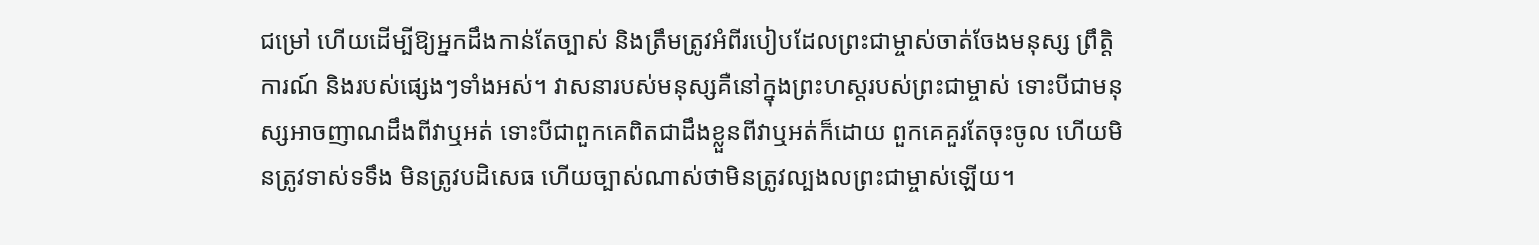ជម្រៅ ហើយដើម្បីឱ្យអ្នកដឹងកាន់តែច្បាស់ និងត្រឹមត្រូវអំពីរបៀបដែលព្រះជាម្ចាស់ចាត់ចែងមនុស្ស ព្រឹត្តិការណ៍ និងរបស់ផ្សេងៗទាំងអស់។ វាសនារបស់មនុស្សគឺនៅក្នុងព្រះហស្ដរបស់ព្រះជាម្ចាស់ ទោះបីជាមនុស្សអាចញាណដឹងពីវាឬអត់ ទោះបីជាពួកគេពិតជាដឹងខ្លួនពីវាឬអត់ក៏ដោយ ពួកគេគួរតែចុះចូល ហើយមិនត្រូវទាស់ទទឹង មិនត្រូវបដិសេធ ហើយច្បាស់ណាស់ថាមិនត្រូវល្បងលព្រះជាម្ចាស់ឡើយ។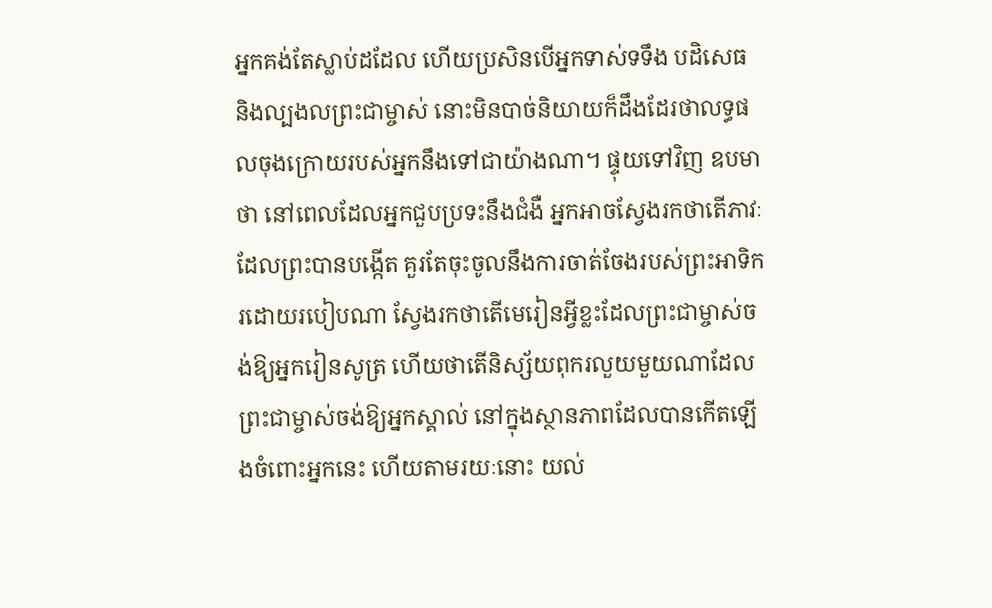អ្នកគង់តែស្លាប់ដដែល ហើយប្រសិនបើអ្នកទាស់ទទឹង បដិសេធ និងល្បងលព្រះជាម្ចាស់ នោះមិនបាច់និយាយក៏ដឹងដែរថាលទ្ធផលចុងក្រោយរបស់អ្នកនឹងទៅជាយ៉ាងណា។ ផ្ទុយទៅវិញ ឧបមាថា នៅពេលដែលអ្នកជួបប្រទះនឹងជំងឺ អ្នកអាចស្វែងរកថាតើភាវៈដែលព្រះបានបង្កើត គួរតែចុះចូលនឹងការចាត់ចែងរបស់ព្រះអាទិករដោយរបៀបណា ស្វែងរកថាតើមេរៀនអ្វីខ្លះដែលព្រះជាម្ចាស់ចង់ឱ្យអ្នករៀនសូត្រ ហើយថាតើនិស្ស័យពុករលួយមួយណាដែលព្រះជាម្ចាស់ចង់ឱ្យអ្នកស្គាល់ នៅក្នុងស្ថានភាពដែលបានកើតឡើងចំពោះអ្នកនេះ ហើយតាមរយៈនោះ យល់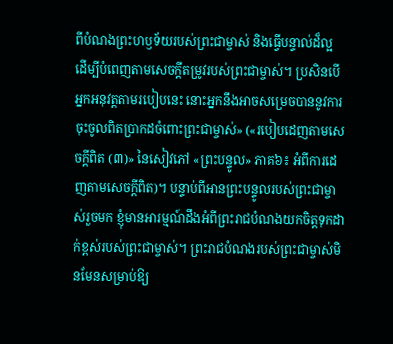ពីបំណងព្រះហឫទ័យរបស់ព្រះជាម្ចាស់ និងធ្វើបន្ទាល់ដ៏ល្អ ដើម្បីបំពេញតាមសេចក្ដីតម្រូវរបស់ព្រះជាម្ចាស់។ ប្រសិនបើអ្នកអនុវត្តតាមរបៀបនេះ នោះអ្នកនឹងអាចសម្រេចបាននូវការចុះចូលពិតប្រាកដចំពោះព្រះជាម្ចាស់» («របៀបដេញតាមសេចក្ដីពិត (៣)» នៃសៀវភៅ «ព្រះបន្ទូល» ភាគ៦៖ អំពីការដេញតាមសេចក្តីពិត)។ បន្ទាប់ពីអានព្រះបន្ទូលរបស់ព្រះជាម្ចាស់រួចមក ខ្ញុំមានអារម្មណ៍ដឹងអំពីព្រះរាជបំណងយកចិត្តទុកដាក់ខ្ពស់របស់ព្រះជាម្ចាស់។ ព្រះរាជបំណងរបស់ព្រះជាម្ចាស់មិនមែនសម្រាប់ឱ្យ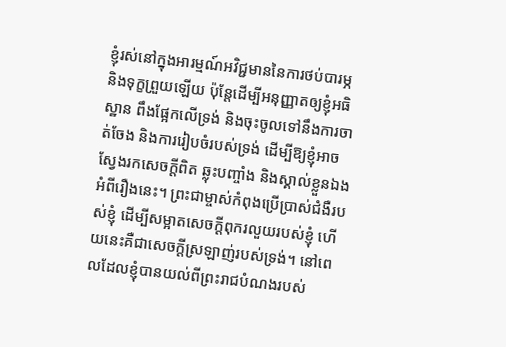ខ្ញុំរស់នៅក្នុងអារម្មណ៍អវិជ្ជមាននៃការថប់បារម្ភ និងទុក្ខព្រួយឡើយ ប៉ុន្តែដើម្បីអនុញ្ញាតឲ្យខ្ញុំអធិស្ឋាន ពឹងផ្អែកលើទ្រង់ និងចុះចូលទៅនឹងការចាត់ចែង និងការរៀបចំរបស់ទ្រង់ ដើម្បីឱ្យខ្ញុំអាចស្វែងរកសេចក្តីពិត ឆ្លុះបញ្ចាំង និងស្គាល់ខ្លួនឯងអំពីរឿងនេះ។ ព្រះជាម្ចាស់កំពុងប្រើប្រាស់ជំងឺរបស់ខ្ញុំ ដើម្បីសម្អាតសេចក្ដីពុករលួយរបស់ខ្ញុំ ហើយនេះគឺជាសេចក្តីស្រឡាញ់របស់ទ្រង់។ នៅពេលដែលខ្ញុំបានយល់ពីព្រះរាជបំណងរបស់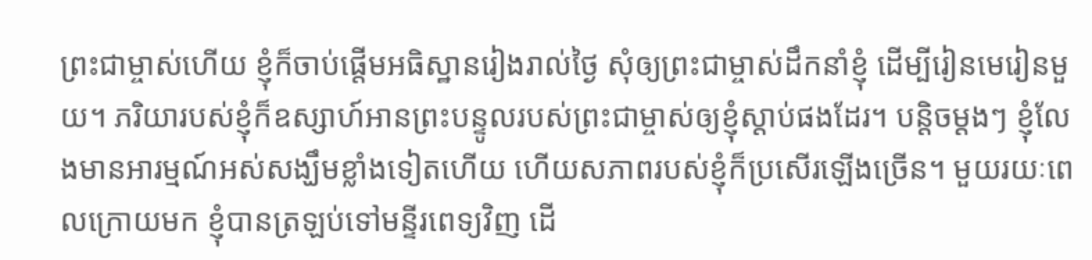ព្រះជាម្ចាស់ហើយ ខ្ញុំក៏ចាប់ផ្ដើមអធិស្ឋានរៀងរាល់ថ្ងៃ សុំឲ្យព្រះជាម្ចាស់ដឹកនាំខ្ញុំ ដើម្បីរៀនមេរៀនមួយ។ ភរិយារបស់ខ្ញុំក៏ឧស្សាហ៍អានព្រះបន្ទូលរបស់ព្រះជាម្ចាស់ឲ្យខ្ញុំស្តាប់ផងដែរ។ បន្តិចម្ដងៗ ខ្ញុំលែងមានអារម្មណ៍អស់សង្ឃឹមខ្លាំងទៀតហើយ ហើយសភាពរបស់ខ្ញុំក៏ប្រសើរឡើងច្រើន។ មួយរយៈពេលក្រោយមក ខ្ញុំបានត្រឡប់ទៅមន្ទីរពេទ្យវិញ ដើ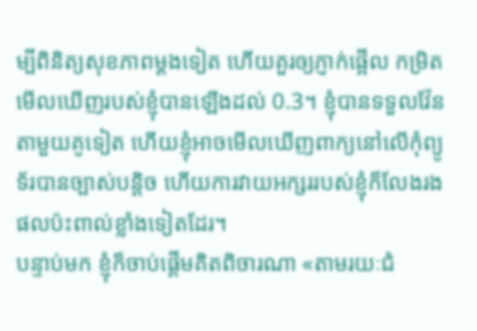ម្បីពិនិត្យសុខភាពម្ដងទៀត ហើយគួរឲ្យភ្ញាក់ផ្អើល កម្រិតមើលឃើញរបស់ខ្ញុំបានឡើងដល់ 0.3។ ខ្ញុំបានទទួលវ៉ែនតាមួយគូទៀត ហើយខ្ញុំអាចមើលឃើញពាក្យនៅលើកុំព្យូទ័របានច្បាស់បន្តិច ហើយការវាយអក្សររបស់ខ្ញុំក៏លែងរងផលប៉ះពាល់ខ្លាំងទៀតដែរ។
បន្ទាប់មក ខ្ញុំក៏ចាប់ផ្តើមគិតពិចារណា «តាមរយៈជំ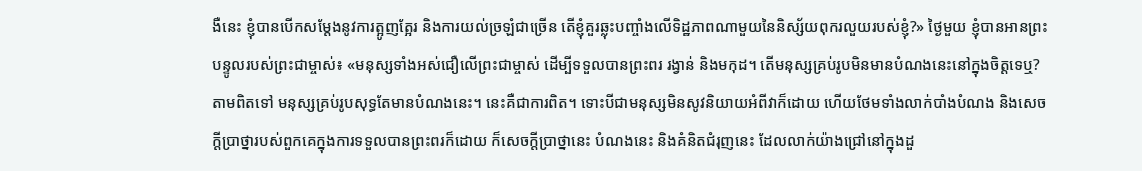ងឺនេះ ខ្ញុំបានបើកសម្តែងនូវការត្អូញត្អែរ និងការយល់ច្រឡំជាច្រើន តើខ្ញុំគួរឆ្លុះបញ្ចាំងលើទិដ្ឋភាពណាមួយនៃនិស្ស័យពុករលួយរបស់ខ្ញុំ?» ថ្ងៃមួយ ខ្ញុំបានអានព្រះបន្ទូលរបស់ព្រះជាម្ចាស់៖ «មនុស្សទាំងអស់ជឿលើព្រះជាម្ចាស់ ដើម្បីទទួលបានព្រះពរ រង្វាន់ និងមកុដ។ តើមនុស្សគ្រប់រូបមិនមានបំណងនេះនៅក្នុងចិត្តទេឬ? តាមពិតទៅ មនុស្សគ្រប់រូបសុទ្ធតែមានបំណងនេះ។ នេះគឺជាការពិត។ ទោះបីជាមនុស្សមិនសូវនិយាយអំពីវាក៏ដោយ ហើយថែមទាំងលាក់បាំងបំណង និងសេចក្ដីប្រាថ្នារបស់ពួកគេក្នុងការទទួលបានព្រះពរក៏ដោយ ក៏សេចក្ដីប្រាថ្នានេះ បំណងនេះ និងគំនិតជំរុញនេះ ដែលលាក់យ៉ាងជ្រៅនៅក្នុងដួ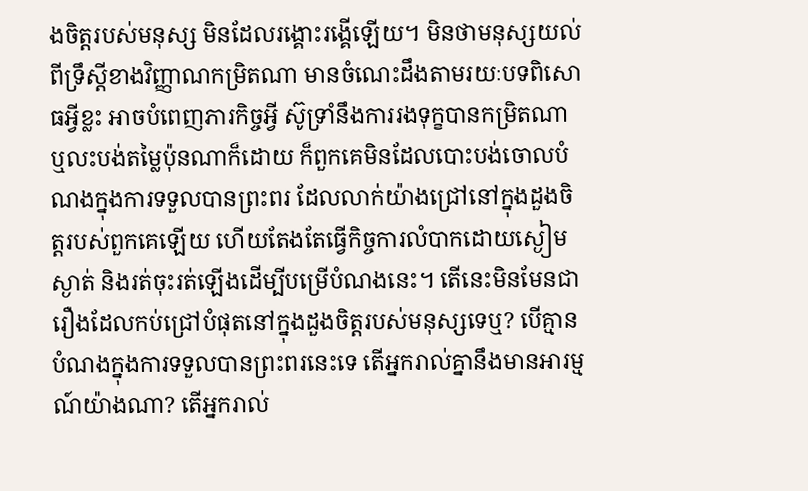ងចិត្តរបស់មនុស្ស មិនដែលរង្គោះរង្គើឡើយ។ មិនថាមនុស្សយល់ពីទ្រឹស្ដីខាងវិញ្ញាណកម្រិតណា មានចំណេះដឹងតាមរយៈបទពិសោធអ្វីខ្លះ អាចបំពេញភារកិច្ចអ្វី ស៊ូទ្រាំនឹងការរងទុក្ខបានកម្រិតណា ឬលះបង់តម្លៃប៉ុនណាក៏ដោយ ក៏ពួកគេមិនដែលបោះបង់ចោលបំណងក្នុងការទទួលបានព្រះពរ ដែលលាក់យ៉ាងជ្រៅនៅក្នុងដួងចិត្តរបស់ពួកគេឡើយ ហើយតែងតែធ្វើកិច្ចការលំបាកដោយស្ងៀមស្ងាត់ និងរត់ចុះរត់ឡើងដើម្បីបម្រើបំណងនេះ។ តើនេះមិនមែនជារឿងដែលកប់ជ្រៅបំផុតនៅក្នុងដួងចិត្តរបស់មនុស្សទេឬ? បើគ្មានបំណងក្នុងការទទួលបានព្រះពរនេះទេ តើអ្នករាល់គ្នានឹងមានអារម្មណ៍យ៉ាងណា? តើអ្នករាល់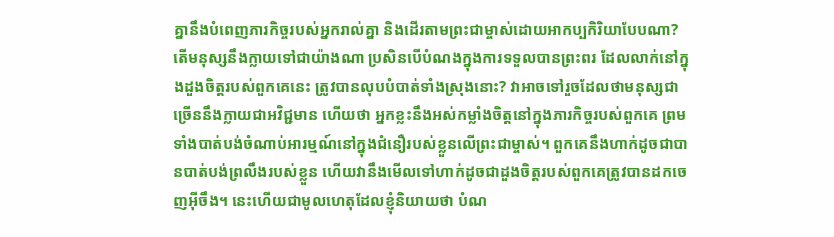គ្នានឹងបំពេញភារកិច្ចរបស់អ្នករាល់គ្នា និងដើរតាមព្រះជាម្ចាស់ដោយអាកប្បកិរិយាបែបណា? តើមនុស្សនឹងក្លាយទៅជាយ៉ាងណា ប្រសិនបើបំណងក្នុងការទទួលបានព្រះពរ ដែលលាក់នៅក្នុងដួងចិត្តរបស់ពួកគេនេះ ត្រូវបានលុបបំបាត់ទាំងស្រុងនោះ? វាអាចទៅរួចដែលថាមនុស្សជាច្រើននឹងក្លាយជាអវិជ្ជមាន ហើយថា អ្នកខ្លះនឹងអស់កម្លាំងចិត្តនៅក្នុងភារកិច្ចរបស់ពួកគេ ព្រមទាំងបាត់បង់ចំណាប់អារម្មណ៍នៅក្នុងជំនឿរបស់ខ្លួនលើព្រះជាម្ចាស់។ ពួកគេនឹងហាក់ដូចជាបានបាត់បង់ព្រលឹងរបស់ខ្លួន ហើយវានឹងមើលទៅហាក់ដូចជាដួងចិត្តរបស់ពួកគេត្រូវបានដកចេញអ៊ីចឹង។ នេះហើយជាមូលហេតុដែលខ្ញុំនិយាយថា បំណ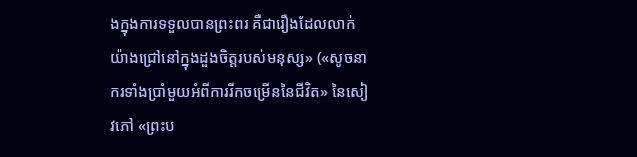ងក្នុងការទទួលបានព្រះពរ គឺជារឿងដែលលាក់យ៉ាងជ្រៅនៅក្នុងដួងចិត្តរបស់មនុស្ស» («សូចនាករទាំងប្រាំមួយអំពីការរីកចម្រើននៃជីវិត» នៃសៀវភៅ «ព្រះប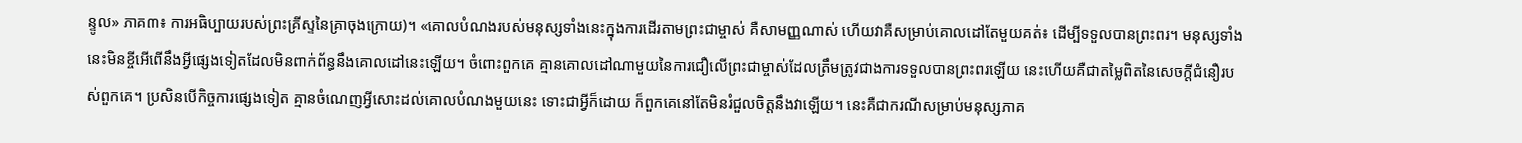ន្ទូល» ភាគ៣៖ ការអធិប្បាយរបស់ព្រះគ្រីស្ទនៃគ្រាចុងក្រោយ)។ «គោលបំណងរបស់មនុស្សទាំងនេះក្នុងការដើរតាមព្រះជាម្ចាស់ គឺសាមញ្ញណាស់ ហើយវាគឺសម្រាប់គោលដៅតែមួយគត់៖ ដើម្បីទទួលបានព្រះពរ។ មនុស្សទាំងនេះមិនខ្ចីអើពើនឹងអ្វីផ្សេងទៀតដែលមិនពាក់ព័ន្ធនឹងគោលដៅនេះឡើយ។ ចំពោះពួកគេ គ្មានគោលដៅណាមួយនៃការជឿលើព្រះជាម្ចាស់ដែលត្រឹមត្រូវជាងការទទួលបានព្រះពរឡើយ នេះហើយគឺជាតម្លៃពិតនៃសេចក្ដីជំនឿរបស់ពួកគេ។ ប្រសិនបើកិច្ចការផ្សេងទៀត គ្មានចំណេញអ្វីសោះដល់គោលបំណងមួយនេះ ទោះជាអ្វីក៏ដោយ ក៏ពួកគេនៅតែមិនរំជួលចិត្តនឹងវាឡើយ។ នេះគឺជាករណីសម្រាប់មនុស្សភាគ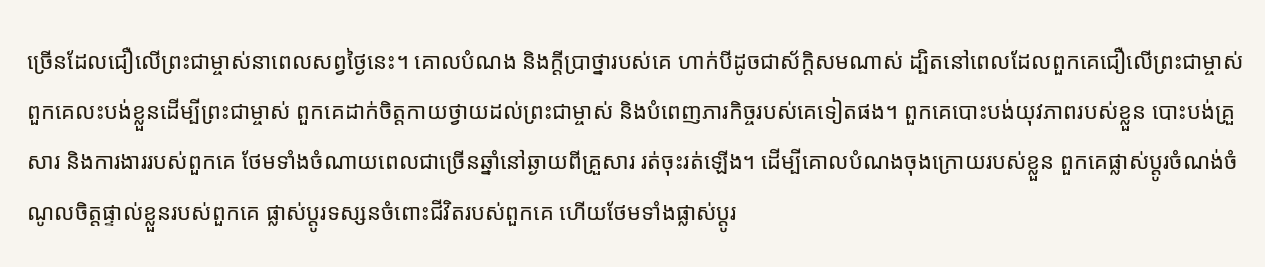ច្រើនដែលជឿលើព្រះជាម្ចាស់នាពេលសព្វថ្ងៃនេះ។ គោលបំណង និងក្ដីប្រាថ្នារបស់គេ ហាក់បីដូចជាស័ក្តិសមណាស់ ដ្បិតនៅពេលដែលពួកគេជឿលើព្រះជាម្ចាស់ ពួកគេលះបង់ខ្លួនដើម្បីព្រះជាម្ចាស់ ពួកគេដាក់ចិត្តកាយថ្វាយដល់ព្រះជាម្ចាស់ និងបំពេញភារកិច្ចរបស់គេទៀតផង។ ពួកគេបោះបង់យុវភាពរបស់ខ្លួន បោះបង់គ្រួសារ និងការងាររបស់ពួកគេ ថែមទាំងចំណាយពេលជាច្រើនឆ្នាំនៅឆ្ងាយពីគ្រួសារ រត់ចុះរត់ឡើង។ ដើម្បីគោលបំណងចុងក្រោយរបស់ខ្លួន ពួកគេផ្លាស់ប្ដូរចំណង់ចំណូលចិត្តផ្ទាល់ខ្លួនរបស់ពួកគេ ផ្លាស់ប្ដូរទស្សនចំពោះជីវិតរបស់ពួកគេ ហើយថែមទាំងផ្លាស់ប្ដូរ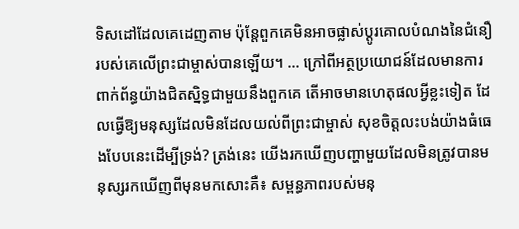ទិសដៅដែលគេដេញតាម ប៉ុន្តែពួកគេមិនអាចផ្លាស់ប្ដូរគោលបំណងនៃជំនឿរបស់គេលើព្រះជាម្ចាស់បានឡើយ។ ... ក្រៅពីអត្ថប្រយោជន៍ដែលមានការពាក់ព័ន្ធយ៉ាងជិតស្និទ្ធជាមួយនឹងពួកគេ តើអាចមានហេតុផលអ្វីខ្លះទៀត ដែលធ្វើឱ្យមនុស្សដែលមិនដែលយល់ពីព្រះជាម្ចាស់ សុខចិត្តលះបង់យ៉ាងធំធេងបែបនេះដើម្បីទ្រង់? ត្រង់នេះ យើងរកឃើញបញ្ហាមួយដែលមិនត្រូវបានមនុស្សរកឃើញពីមុនមកសោះគឺ៖ សម្ពន្ធភាពរបស់មនុ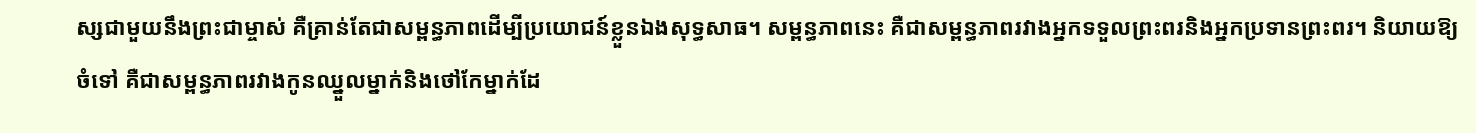ស្សជាមួយនឹងព្រះជាម្ចាស់ គឺគ្រាន់តែជាសម្ពន្ធភាពដើម្បីប្រយោជន៍ខ្លួនឯងសុទ្ធសាធ។ សម្ពន្ធភាពនេះ គឺជាសម្ពន្ធភាពរវាងអ្នកទទួលព្រះពរនិងអ្នកប្រទានព្រះពរ។ និយាយឱ្យចំទៅ គឺជាសម្ពន្ធភាពរវាងកូនឈ្នួលម្នាក់និងថៅកែម្នាក់ដែ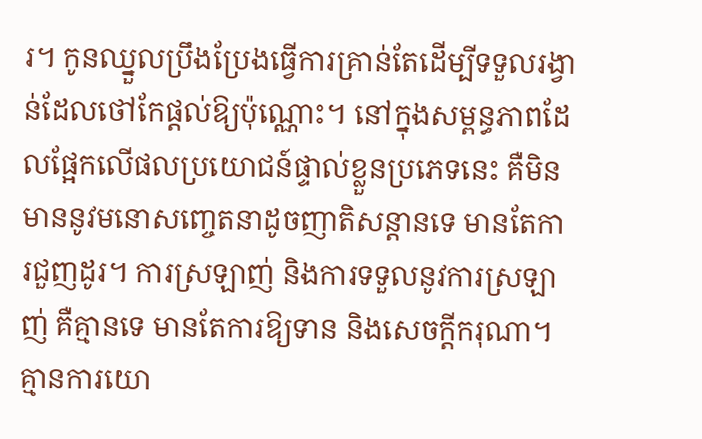រ។ កូនឈ្នួលប្រឹងប្រែងធ្វើការគ្រាន់តែដើម្បីទទួលរង្វាន់ដែលថៅកែផ្ដល់ឱ្យប៉ុណ្ណោះ។ នៅក្នុងសម្ពន្ធភាពដែលផ្អែកលើផលប្រយោជន៍ផ្ទាល់ខ្លួនប្រភេទនេះ គឺមិនមាននូវមនោសញ្ចេតនាដូចញាតិសន្ដានទេ មានតែការជួញដូរ។ ការស្រឡាញ់ និងការទទួលនូវការស្រឡាញ់ គឺគ្មានទេ មានតែការឱ្យទាន និងសេចក្ដីករុណា។ គ្មានការយោ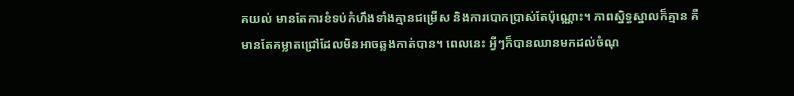គយល់ មានតែការខំទប់កំហឹងទាំងគ្មានជម្រើស និងការបោកប្រាស់តែប៉ុណ្ណោះ។ ភាពស្និទ្ធស្នាលក៏គ្មាន គឺមានតែគម្លាតជ្រៅដែលមិនអាចឆ្លងកាត់បាន។ ពេលនេះ អ្វីៗក៏បានឈានមកដល់ចំណុ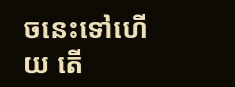ចនេះទៅហើយ តើ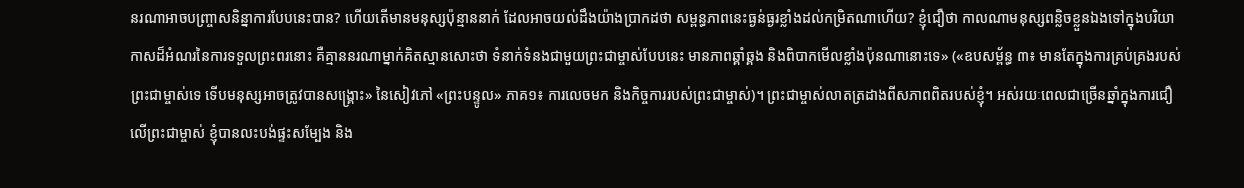នរណាអាចបញ្ច្រាសនិន្នាការបែបនេះបាន? ហើយតើមានមនុស្សប៉ុន្មាននាក់ ដែលអាចយល់ដឹងយ៉ាងប្រាកដថា សម្ពន្ធភាពនេះធ្ងន់ធ្ងរខ្លាំងដល់កម្រិតណាហើយ? ខ្ញុំជឿថា កាលណាមនុស្សពន្លិចខ្លួនឯងទៅក្នុងបរិយាកាសដ៏អំណរនៃការទទួលព្រះពរនោះ គឺគ្មាននរណាម្នាក់គិតស្មានសោះថា ទំនាក់ទំនងជាមួយព្រះជាម្ចាស់បែបនេះ មានភាពឆ្គាំឆ្គង និងពិបាកមើលខ្លាំងប៉ុនណានោះទេ» («ឧបសម្ព័ន្ធ ៣៖ មានតែក្នុងការគ្រប់គ្រងរបស់ព្រះជាម្ចាស់ទេ ទើបមនុស្សអាចត្រូវបានសង្គ្រោះ» នៃសៀវភៅ «ព្រះបន្ទូល» ភាគ១៖ ការលេចមក និងកិច្ចការរបស់ព្រះជាម្ចាស់)។ ព្រះជាម្ចាស់លាតត្រដាងពីសភាពពិតរបស់ខ្ញុំ។ អស់រយៈពេលជាច្រើនឆ្នាំក្នុងការជឿលើព្រះជាម្ចាស់ ខ្ញុំបានលះបង់ផ្ទះសម្បែង និង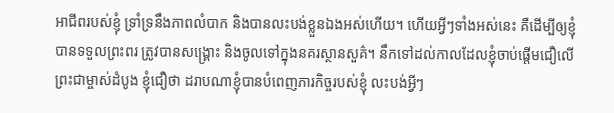អាជីពរបស់ខ្ញុំ ទ្រាំទ្រនឹងភាពលំបាក និងបានលះបង់ខ្លួនឯងអស់ហើយ។ ហើយអ្វីៗទាំងអស់នេះ គឺដើម្បីឲ្យខ្ញុំបានទទួលព្រះពរ ត្រូវបានសង្គ្រោះ និងចូលទៅក្នុងនគរស្ថានសួគ៌។ នឹកទៅដល់កាលដែលខ្ញុំចាប់ផ្ដើមជឿលើព្រះជាម្ចាស់ដំបូង ខ្ញុំជឿថា ដរាបណាខ្ញុំបានបំពេញភារកិច្ចរបស់ខ្ញុំ លះបង់អ្វីៗ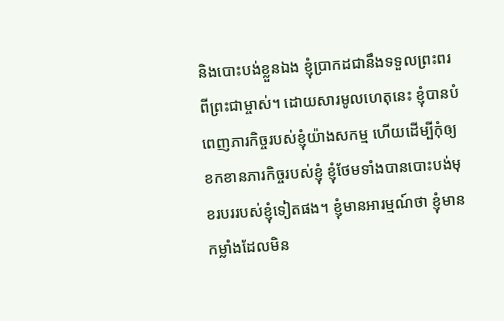និងបោះបង់ខ្លួនឯង ខ្ញុំប្រាកដជានឹងទទួលព្រះពរពីព្រះជាម្ចាស់។ ដោយសារមូលហេតុនេះ ខ្ញុំបានបំពេញភារកិច្ចរបស់ខ្ញុំយ៉ាងសកម្ម ហើយដើម្បីកុំឲ្យខកខានភារកិច្ចរបស់ខ្ញុំ ខ្ញុំថែមទាំងបានបោះបង់មុខរបររបស់ខ្ញុំទៀតផង។ ខ្ញុំមានអារម្មណ៍ថា ខ្ញុំមានកម្លាំងដែលមិន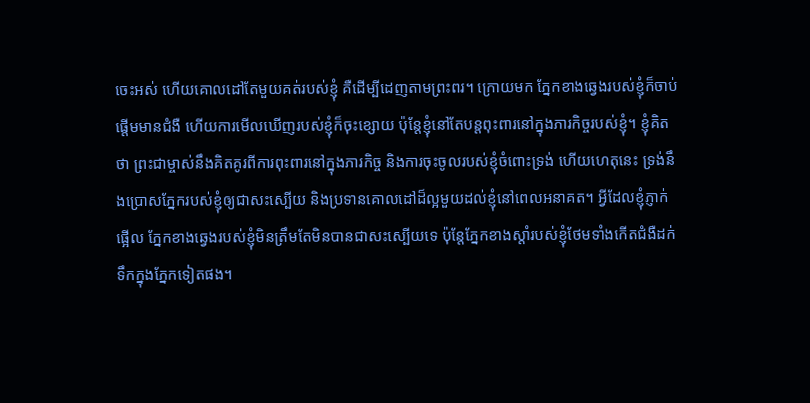ចេះអស់ ហើយគោលដៅតែមួយគត់របស់ខ្ញុំ គឺដើម្បីដេញតាមព្រះពរ។ ក្រោយមក ភ្នែកខាងឆ្វេងរបស់ខ្ញុំក៏ចាប់ផ្ដើមមានជំងឺ ហើយការមើលឃើញរបស់ខ្ញុំក៏ចុះខ្សោយ ប៉ុន្តែខ្ញុំនៅតែបន្តពុះពារនៅក្នុងភារកិច្ចរបស់ខ្ញុំ។ ខ្ញុំគិតថា ព្រះជាម្ចាស់នឹងគិតគូរពីការពុះពារនៅក្នុងភារកិច្ច និងការចុះចូលរបស់ខ្ញុំចំពោះទ្រង់ ហើយហេតុនេះ ទ្រង់នឹងប្រោសភ្នែករបស់ខ្ញុំឲ្យជាសះស្បើយ និងប្រទានគោលដៅដ៏ល្អមួយដល់ខ្ញុំនៅពេលអនាគត។ អ្វីដែលខ្ញុំភ្ញាក់ផ្អើល ភ្នែកខាងឆ្វេងរបស់ខ្ញុំមិនត្រឹមតែមិនបានជាសះស្បើយទេ ប៉ុន្តែភ្នែកខាងស្តាំរបស់ខ្ញុំថែមទាំងកើតជំងឺដក់ទឹកក្នុងភ្នែកទៀតផង។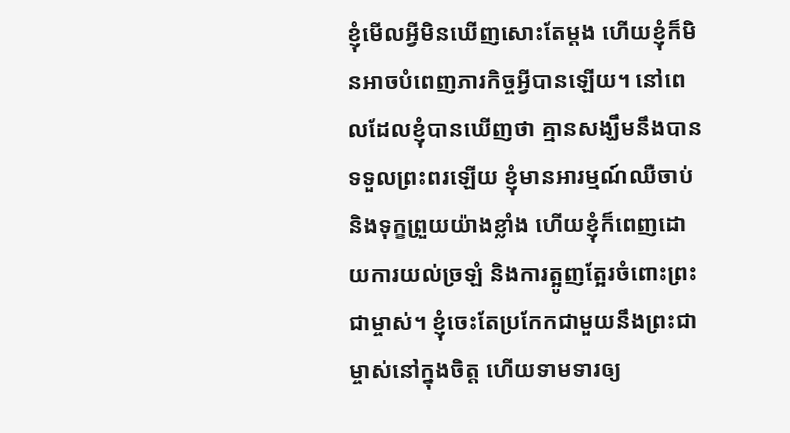ខ្ញុំមើលអ្វីមិនឃើញសោះតែម្តង ហើយខ្ញុំក៏មិនអាចបំពេញភារកិច្ចអ្វីបានឡើយ។ នៅពេលដែលខ្ញុំបានឃើញថា គ្មានសង្ឃឹមនឹងបានទទួលព្រះពរឡើយ ខ្ញុំមានអារម្មណ៍ឈឺចាប់ និងទុក្ខព្រួយយ៉ាងខ្លាំង ហើយខ្ញុំក៏ពេញដោយការយល់ច្រឡំ និងការត្អូញត្អែរចំពោះព្រះជាម្ចាស់។ ខ្ញុំចេះតែប្រកែកជាមួយនឹងព្រះជាម្ចាស់នៅក្នុងចិត្ត ហើយទាមទារឲ្យ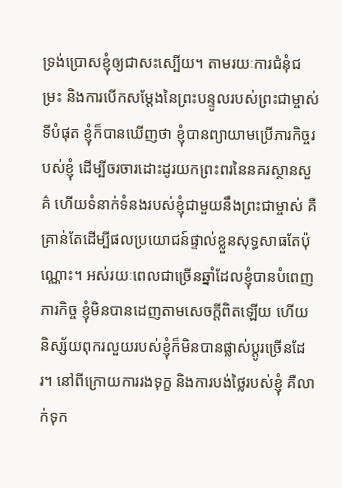ទ្រង់ប្រោសខ្ញុំឲ្យជាសះស្បើយ។ តាមរយៈការជំនុំជម្រះ និងការបើកសម្តែងនៃព្រះបន្ទូលរបស់ព្រះជាម្ចាស់ ទីបំផុត ខ្ញុំក៏បានឃើញថា ខ្ញុំបានព្យាយាមប្រើភារកិច្ចរបស់ខ្ញុំ ដើម្បីចរចារដោះដូរយកព្រះពរនៃនគរស្ថានសួគ៌ ហើយទំនាក់ទំនងរបស់ខ្ញុំជាមួយនឹងព្រះជាម្ចាស់ គឺគ្រាន់តែដើម្បីផលប្រយោជន៍ផ្ទាល់ខ្លួនសុទ្ធសាធតែប៉ុណ្ណោះ។ អស់រយៈពេលជាច្រើនឆ្នាំដែលខ្ញុំបានបំពេញភារកិច្ច ខ្ញុំមិនបានដេញតាមសេចក្តីពិតឡើយ ហើយនិស្ស័យពុករលួយរបស់ខ្ញុំក៏មិនបានផ្លាស់ប្តូរច្រើនដែរ។ នៅពីក្រោយការរងទុក្ខ និងការបង់ថ្លៃរបស់ខ្ញុំ គឺលាក់ទុក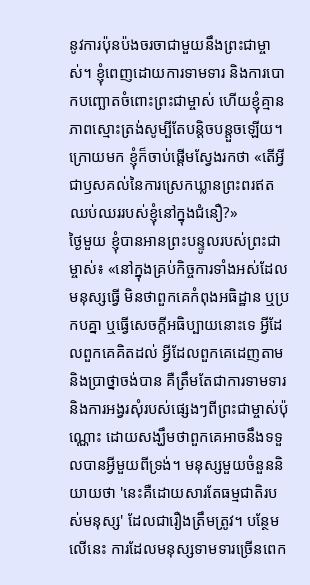នូវការប៉ុនប៉ងចរចាជាមួយនឹងព្រះជាម្ចាស់។ ខ្ញុំពេញដោយការទាមទារ និងការបោកបញ្ឆោតចំពោះព្រះជាម្ចាស់ ហើយខ្ញុំគ្មានភាពស្មោះត្រង់សូម្បីតែបន្តិចបន្តួចឡើយ។ ក្រោយមក ខ្ញុំក៏ចាប់ផ្តើមស្វែងរកថា «តើអ្វីជាឫសគល់នៃការស្រេកឃ្លានព្រះពរឥតឈប់ឈររបស់ខ្ញុំនៅក្នុងជំនឿ?»
ថ្ងៃមួយ ខ្ញុំបានអានព្រះបន្ទូលរបស់ព្រះជាម្ចាស់៖ «នៅក្នុងគ្រប់កិច្ចការទាំងអស់ដែលមនុស្សធ្វើ មិនថាពួកគេកំពុងអធិដ្ឋាន ឬប្រកបគ្នា ឬធ្វើសេចក្ដីអធិប្បាយនោះទេ អ្វីដែលពួកគេគិតដល់ អ្វីដែលពួកគេដេញតាម និងប្រាថ្នាចង់បាន គឺត្រឹមតែជាការទាមទារ និងការអង្វរសុំរបស់ផ្សេងៗពីព្រះជាម្ចាស់ប៉ុណ្ណោះ ដោយសង្ឃឹមថាពួកគេអាចនឹងទទួលបានអ្វីមួយពីទ្រង់។ មនុស្សមួយចំនួននិយាយថា 'នេះគឺដោយសារតែធម្មជាតិរបស់មនុស្ស' ដែលជារឿងត្រឹមត្រូវ។ បន្ថែមលើនេះ ការដែលមនុស្សទាមទារច្រើនពេក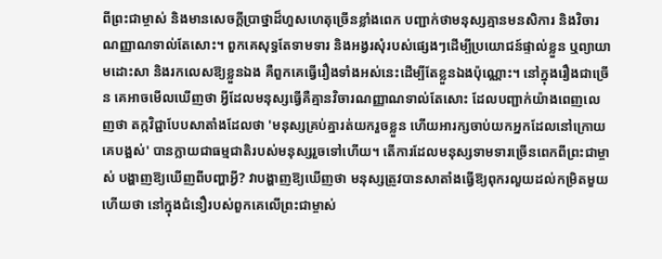ពីព្រះជាម្ចាស់ និងមានសេចក្ដីប្រាថ្នាដ៏ហួសហេតុច្រើនខ្លាំងពេក បញ្ជាក់ថាមនុស្សគ្មានមនសិការ និងវិចារណញ្ញាណទាល់តែសោះ។ ពួកគេសុទ្ធតែទាមទារ និងអង្វរសុំរបស់ផ្សេងៗដើម្បីប្រយោជន៍ផ្ទាល់ខ្លួន ឬព្យាយាមដោះសា និងរកលេសឱ្យខ្លួនឯង គឺពួកគេធ្វើរឿងទាំងអស់នេះដើម្បីតែខ្លួនឯងប៉ុណ្ណោះ។ នៅក្នុងរឿងជាច្រើន គេអាចមើលឃើញថា អ្វីដែលមនុស្សធ្វើគឺគ្មានវិចារណញ្ញាណទាល់តែសោះ ដែលបញ្ជាក់យ៉ាងពេញលេញថា តក្កវិជ្ជាបែបសាតាំងដែលថា 'មនុស្សគ្រប់គ្នារត់យករួចខ្លួន ហើយអារក្សចាប់យកអ្នកដែលនៅក្រោយគេបង្អស់' បានក្លាយជាធម្មជាតិរបស់មនុស្សរួចទៅហើយ។ តើការដែលមនុស្សទាមទារច្រើនពេកពីព្រះជាម្ចាស់ បង្ហាញឱ្យឃើញពីបញ្ហាអ្វី? វាបង្ហាញឱ្យឃើញថា មនុស្សត្រូវបានសាតាំងធ្វើឱ្យពុករលួយដល់កម្រិតមួយ ហើយថា នៅក្នុងជំនឿរបស់ពួកគេលើព្រះជាម្ចាស់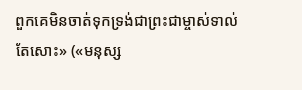ពួកគេមិនចាត់ទុកទ្រង់ជាព្រះជាម្ចាស់ទាល់តែសោះ» («មនុស្ស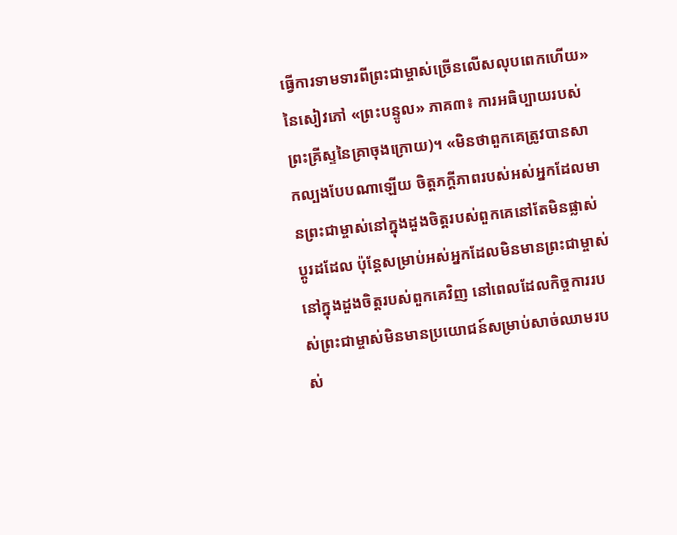ធ្វើការទាមទារពីព្រះជាម្ចាស់ច្រើនលើសលុបពេកហើយ» នៃសៀវភៅ «ព្រះបន្ទូល» ភាគ៣៖ ការអធិប្បាយរបស់ព្រះគ្រីស្ទនៃគ្រាចុងក្រោយ)។ «មិនថាពួកគេត្រូវបានសាកល្បងបែបណាឡើយ ចិត្តភក្ដីភាពរបស់អស់អ្នកដែលមានព្រះជាម្ចាស់នៅក្នុងដួងចិត្តរបស់ពួកគេនៅតែមិនផ្លាស់ប្ដូរដដែល ប៉ុន្តែសម្រាប់អស់អ្នកដែលមិនមានព្រះជាម្ចាស់នៅក្នុងដួងចិត្តរបស់ពួកគេវិញ នៅពេលដែលកិច្ចការរបស់ព្រះជាម្ចាស់មិនមានប្រយោជន៍សម្រាប់សាច់ឈាមរបស់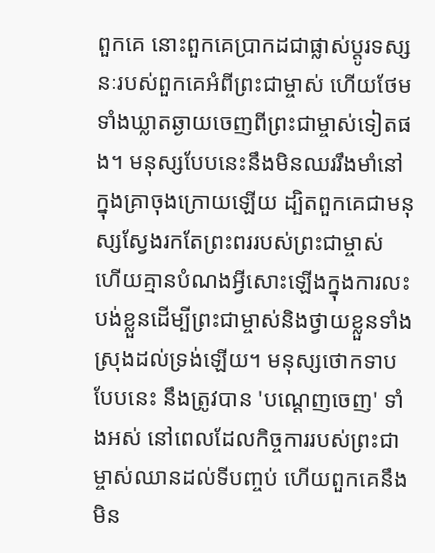ពួកគេ នោះពួកគេប្រាកដជាផ្លាស់ប្ដូរទស្សនៈរបស់ពួកគេអំពីព្រះជាម្ចាស់ ហើយថែមទាំងឃ្លាតឆ្ងាយចេញពីព្រះជាម្ចាស់ទៀតផង។ មនុស្សបែបនេះនឹងមិនឈររឹងមាំនៅក្នុងគ្រាចុងក្រោយឡើយ ដ្បិតពួកគេជាមនុស្សស្វែងរកតែព្រះពររបស់ព្រះជាម្ចាស់ ហើយគ្មានបំណងអ្វីសោះឡើងក្នុងការលះបង់ខ្លួនដើម្បីព្រះជាម្ចាស់និងថ្វាយខ្លួនទាំងស្រុងដល់ទ្រង់ឡើយ។ មនុស្សថោកទាបបែបនេះ នឹងត្រូវបាន 'បណ្ដេញចេញ' ទាំងអស់ នៅពេលដែលកិច្ចការរបស់ព្រះជាម្ចាស់ឈានដល់ទីបញ្ចប់ ហើយពួកគេនឹងមិន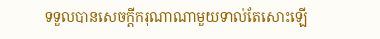ទទួលបានសេចក្ដីករុណាណាមួយទាល់តែសោះឡើ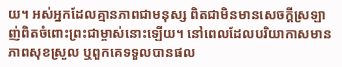យ។ អស់អ្នកដែលគ្មានភាពជាមនុស្ស ពិតជាមិនមានសេចក្ដីស្រឡាញ់ពិតចំពោះព្រះជាម្ចាស់នោះឡើយ។ នៅពេលដែលបរិយាកាសមានភាពសុខស្រួល ឬពួកគេទទួលបានផល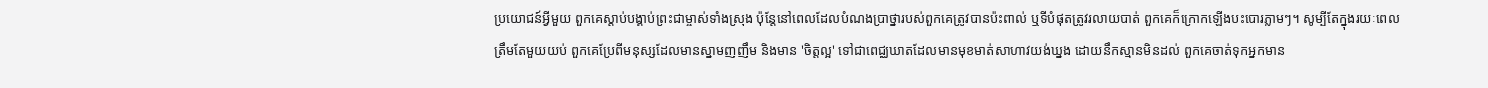ប្រយោជន៍អ្វីមួយ ពួកគេស្ដាប់បង្គាប់ព្រះជាម្ចាស់ទាំងស្រុង ប៉ុន្តែនៅពេលដែលបំណងប្រាថ្នារបស់ពួកគេត្រូវបានប៉ះពាល់ ឬទីបំផុតត្រូវរលាយបាត់ ពួកគេក៏ក្រោកឡើងបះបោរភ្លាមៗ។ សូម្បីតែក្នុងរយៈពេលត្រឹមតែមួយយប់ ពួកគេប្រែពីមនុស្សដែលមានស្នាមញញឹម និងមាន 'ចិត្តល្អ' ទៅជាពេជ្ឈឃាតដែលមានមុខមាត់សាហាវយង់ឃ្នង ដោយនឹកស្មានមិនដល់ ពួកគេចាត់ទុកអ្នកមាន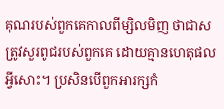គុណរបស់ពួកគេកាលពីម្សិលមិញ ថាជាសត្រូវសួរពូជរបស់ពួកគេ ដោយគ្មានហេតុផលអ្វីសោះ។ ប្រសិនបើពួកអារក្សកំ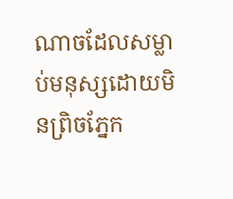ណាចដែលសម្លាប់មនុស្សដោយមិនព្រិចភ្នែក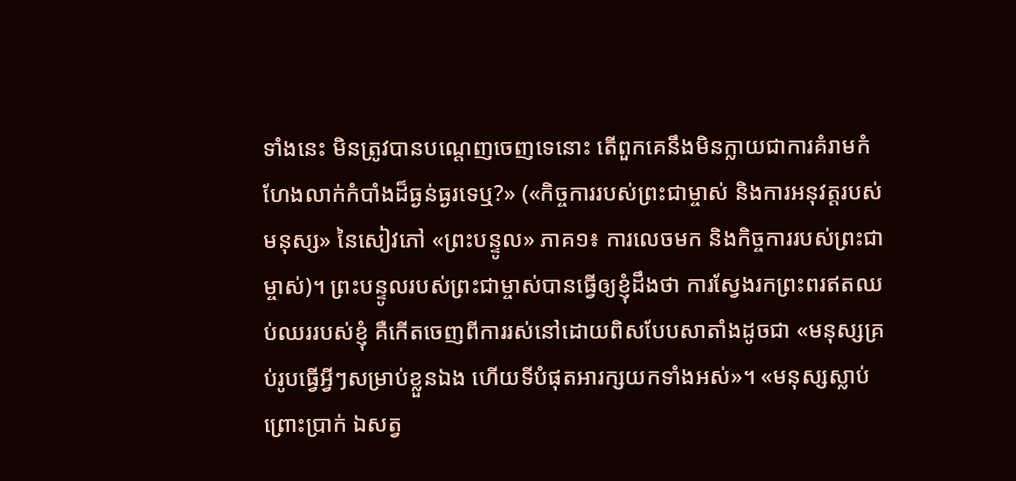ទាំងនេះ មិនត្រូវបានបណ្ដេញចេញទេនោះ តើពួកគេនឹងមិនក្លាយជាការគំរាមកំហែងលាក់កំបាំងដ៏ធ្ងន់ធ្ងរទេឬ?» («កិច្ចការរបស់ព្រះជាម្ចាស់ និងការអនុវត្តរបស់មនុស្ស» នៃសៀវភៅ «ព្រះបន្ទូល» ភាគ១៖ ការលេចមក និងកិច្ចការរបស់ព្រះជាម្ចាស់)។ ព្រះបន្ទូលរបស់ព្រះជាម្ចាស់បានធ្វើឲ្យខ្ញុំដឹងថា ការស្វែងរកព្រះពរឥតឈប់ឈររបស់ខ្ញុំ គឺកើតចេញពីការរស់នៅដោយពិសបែបសាតាំងដូចជា «មនុស្សគ្រប់រូបធ្វើអ្វីៗសម្រាប់ខ្លួនឯង ហើយទីបំផុតអារក្សយកទាំងអស់»។ «មនុស្សស្លាប់ព្រោះប្រាក់ ឯសត្វ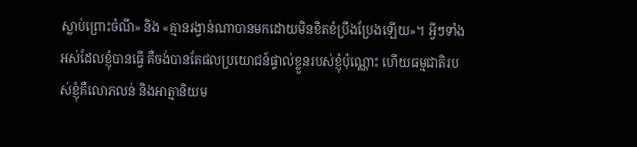ស្លាប់ព្រោះចំណី» និង «គ្មានរង្វាន់ណាបានមកដោយមិនខិតខំប្រឹងប្រែងឡើយ»។ អ្វីៗទាំងអស់ដែលខ្ញុំបានធ្វើ គឺចង់បានតែផលប្រយោជន៍ផ្ទាល់ខ្លួនរបស់ខ្ញុំប៉ុណ្ណោះ ហើយធម្មជាតិរបស់ខ្ញុំគឺលោភលន់ និងអាត្មានិយម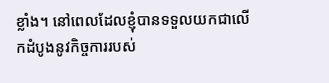ខ្លាំង។ នៅពេលដែលខ្ញុំបានទទួលយកជាលើកដំបូងនូវកិច្ចការរបស់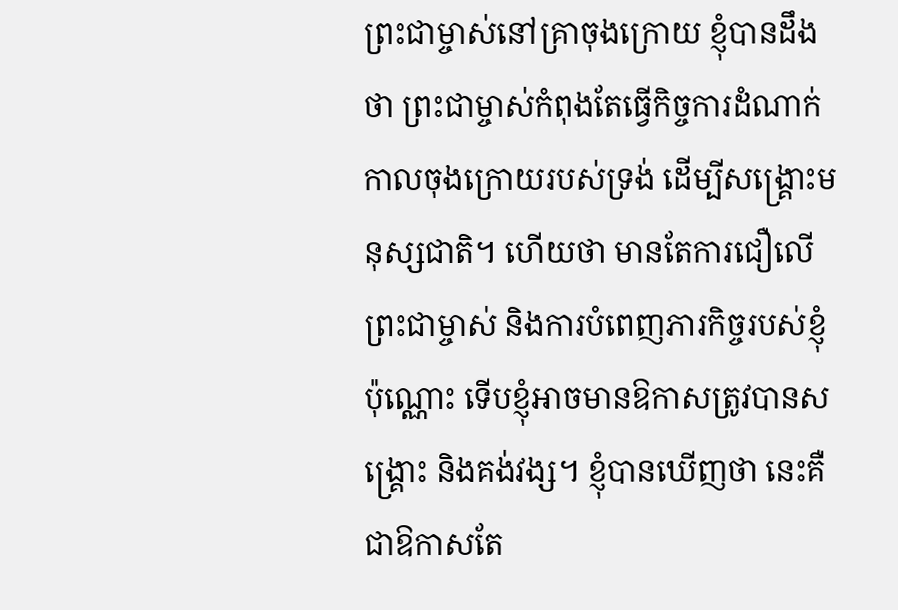ព្រះជាម្ចាស់នៅគ្រាចុងក្រោយ ខ្ញុំបានដឹងថា ព្រះជាម្ចាស់កំពុងតែធ្វើកិច្ចការដំណាក់កាលចុងក្រោយរបស់ទ្រង់ ដើម្បីសង្គ្រោះមនុស្សជាតិ។ ហើយថា មានតែការជឿលើព្រះជាម្ចាស់ និងការបំពេញភារកិច្ចរបស់ខ្ញុំប៉ុណ្ណោះ ទើបខ្ញុំអាចមានឱកាសត្រូវបានសង្គ្រោះ និងគង់វង្ស។ ខ្ញុំបានឃើញថា នេះគឺជាឱកាសតែ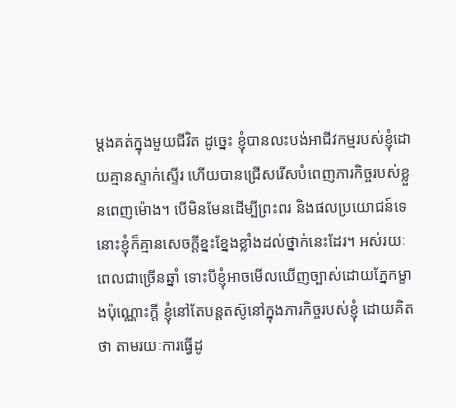ម្ដងគត់ក្នុងមួយជីវិត ដូច្នេះ ខ្ញុំបានលះបង់អាជីវកម្មរបស់ខ្ញុំដោយគ្មានស្ទាក់ស្ទើរ ហើយបានជ្រើសរើសបំពេញភារកិច្ចរបស់ខ្លួនពេញម៉ោង។ បើមិនមែនដើម្បីព្រះពរ និងផលប្រយោជន៍ទេ នោះខ្ញុំក៏គ្មានសេចក្តីខ្នះខ្នែងខ្លាំងដល់ថ្នាក់នេះដែរ។ អស់រយៈពេលជាច្រើនឆ្នាំ ទោះបីខ្ញុំអាចមើលឃើញច្បាស់ដោយភ្នែកម្ខាងប៉ុណ្ណោះក្តី ខ្ញុំនៅតែបន្តតស៊ូនៅក្នុងភារកិច្ចរបស់ខ្ញុំ ដោយគិតថា តាមរយៈការធ្វើដូ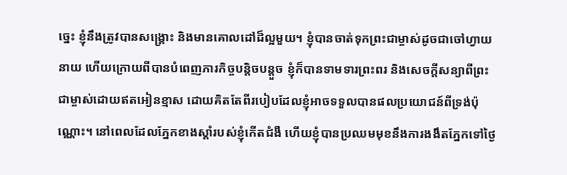ច្នេះ ខ្ញុំនឹងត្រូវបានសង្គ្រោះ និងមានគោលដៅដ៏ល្អមួយ។ ខ្ញុំបានចាត់ទុកព្រះជាម្ចាស់ដូចជាចៅហ្វាយនាយ ហើយក្រោយពីបានបំពេញភារកិច្ចបន្តិចបន្តួច ខ្ញុំក៏បានទាមទារព្រះពរ និងសេចក្តីសន្យាពីព្រះជាម្ចាស់ដោយឥតអៀនខ្មាស ដោយគិតតែពីរបៀបដែលខ្ញុំអាចទទួលបានផលប្រយោជន៍ពីទ្រង់ប៉ុណ្ណោះ។ នៅពេលដែលភ្នែកខាងស្តាំរបស់ខ្ញុំកើតជំងឺ ហើយខ្ញុំបានប្រឈមមុខនឹងការងងឹតភ្នែកទៅថ្ងៃ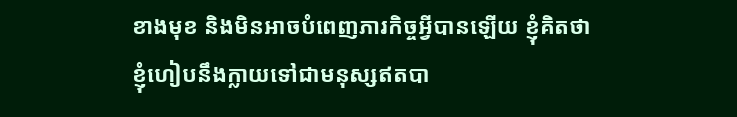ខាងមុខ និងមិនអាចបំពេញភារកិច្ចអ្វីបានឡើយ ខ្ញុំគិតថា ខ្ញុំហៀបនឹងក្លាយទៅជាមនុស្សឥតបា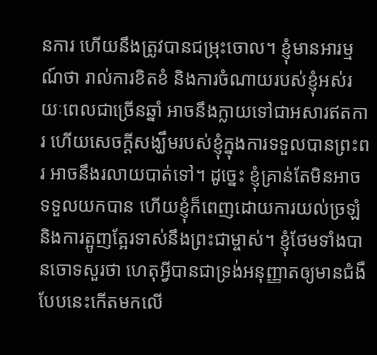នការ ហើយនឹងត្រូវបានជម្រុះចោល។ ខ្ញុំមានអារម្មណ៍ថា រាល់ការខិតខំ និងការចំណាយរបស់ខ្ញុំអស់រយៈពេលជាច្រើនឆ្នាំ អាចនឹងក្លាយទៅជាអសារឥតការ ហើយសេចក្តីសង្ឃឹមរបស់ខ្ញុំក្នុងការទទួលបានព្រះពរ អាចនឹងរលាយបាត់ទៅ។ ដូច្នេះ ខ្ញុំគ្រាន់តែមិនអាចទទួលយកបាន ហើយខ្ញុំក៏ពេញដោយការយល់ច្រឡំ និងការត្អូញត្អែរទាស់នឹងព្រះជាម្ចាស់។ ខ្ញុំថែមទាំងបានចោទសួរថា ហេតុអ្វីបានជាទ្រង់អនុញ្ញាតឲ្យមានជំងឺបែបនេះកើតមកលើ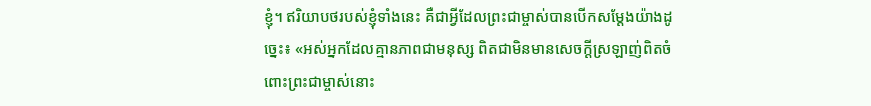ខ្ញុំ។ ឥរិយាបថរបស់ខ្ញុំទាំងនេះ គឺជាអ្វីដែលព្រះជាម្ចាស់បានបើកសម្តែងយ៉ាងដូច្នេះ៖ «អស់អ្នកដែលគ្មានភាពជាមនុស្ស ពិតជាមិនមានសេចក្ដីស្រឡាញ់ពិតចំពោះព្រះជាម្ចាស់នោះ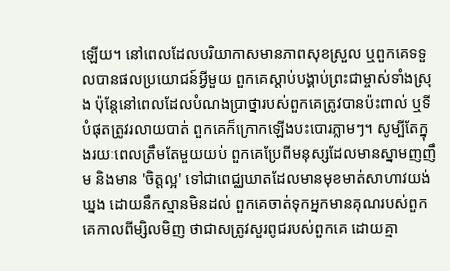ឡើយ។ នៅពេលដែលបរិយាកាសមានភាពសុខស្រួល ឬពួកគេទទួលបានផលប្រយោជន៍អ្វីមួយ ពួកគេស្ដាប់បង្គាប់ព្រះជាម្ចាស់ទាំងស្រុង ប៉ុន្តែនៅពេលដែលបំណងប្រាថ្នារបស់ពួកគេត្រូវបានប៉ះពាល់ ឬទីបំផុតត្រូវរលាយបាត់ ពួកគេក៏ក្រោកឡើងបះបោរភ្លាមៗ។ សូម្បីតែក្នុងរយៈពេលត្រឹមតែមួយយប់ ពួកគេប្រែពីមនុស្សដែលមានស្នាមញញឹម និងមាន 'ចិត្តល្អ' ទៅជាពេជ្ឈឃាតដែលមានមុខមាត់សាហាវយង់ឃ្នង ដោយនឹកស្មានមិនដល់ ពួកគេចាត់ទុកអ្នកមានគុណរបស់ពួកគេកាលពីម្សិលមិញ ថាជាសត្រូវសួរពូជរបស់ពួកគេ ដោយគ្មា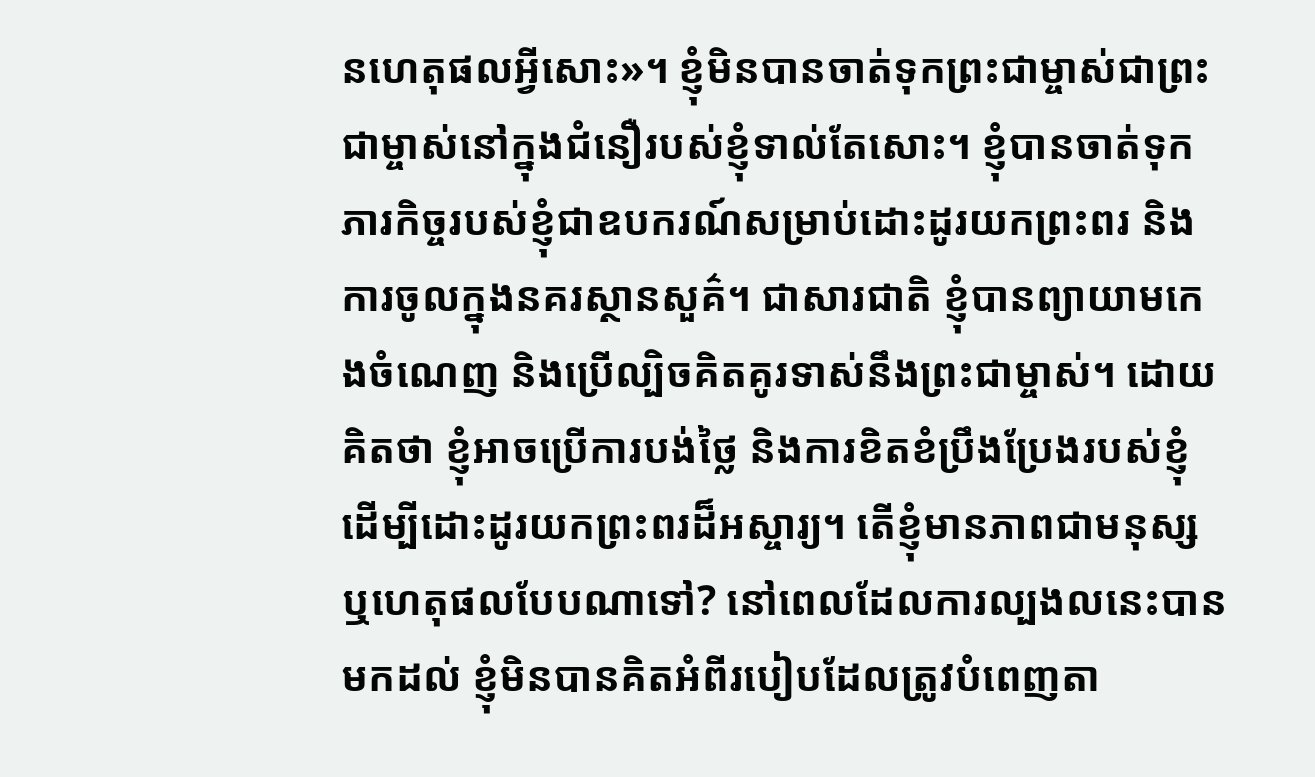នហេតុផលអ្វីសោះ»។ ខ្ញុំមិនបានចាត់ទុកព្រះជាម្ចាស់ជាព្រះជាម្ចាស់នៅក្នុងជំនឿរបស់ខ្ញុំទាល់តែសោះ។ ខ្ញុំបានចាត់ទុកភារកិច្ចរបស់ខ្ញុំជាឧបករណ៍សម្រាប់ដោះដូរយកព្រះពរ និងការចូលក្នុងនគរស្ថានសួគ៌។ ជាសារជាតិ ខ្ញុំបានព្យាយាមកេងចំណេញ និងប្រើល្បិចគិតគូរទាស់នឹងព្រះជាម្ចាស់។ ដោយគិតថា ខ្ញុំអាចប្រើការបង់ថ្លៃ និងការខិតខំប្រឹងប្រែងរបស់ខ្ញុំ ដើម្បីដោះដូរយកព្រះពរដ៏អស្ចារ្យ។ តើខ្ញុំមានភាពជាមនុស្ស ឬហេតុផលបែបណាទៅ? នៅពេលដែលការល្បងលនេះបានមកដល់ ខ្ញុំមិនបានគិតអំពីរបៀបដែលត្រូវបំពេញតា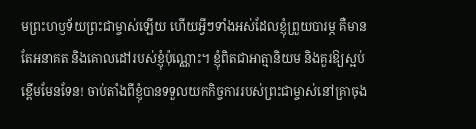មព្រះហឫទ័យព្រះជាម្ចាស់ឡើយ ហើយអ្វីៗទាំងអស់ដែលខ្ញុំព្រួយបារម្ភ គឺមានតែអនាគត និងគោលដៅរបស់ខ្ញុំប៉ុណ្ណោះ។ ខ្ញុំពិតជាអាត្មានិយម និងគួរឱ្យស្អប់ខ្ពើមមែនទែន! ចាប់តាំងពីខ្ញុំបានទទួលយកកិច្ចការរបស់ព្រះជាម្ចាស់នៅគ្រាចុង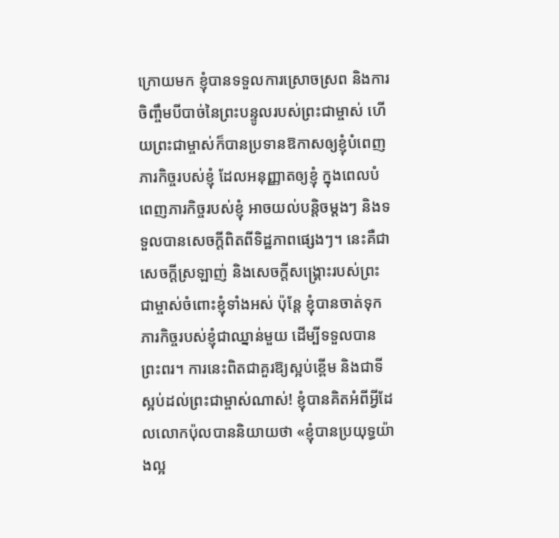ក្រោយមក ខ្ញុំបានទទួលការស្រោចស្រព និងការចិញ្ចឹមបីបាច់នៃព្រះបន្ទូលរបស់ព្រះជាម្ចាស់ ហើយព្រះជាម្ចាស់ក៏បានប្រទានឱកាសឲ្យខ្ញុំបំពេញភារកិច្ចរបស់ខ្ញុំ ដែលអនុញ្ញាតឲ្យខ្ញុំ ក្នុងពេលបំពេញភារកិច្ចរបស់ខ្ញុំ អាចយល់បន្តិចម្ដងៗ និងទទួលបានសេចក្តីពិតពីទិដ្ឋភាពផ្សេងៗ។ នេះគឺជាសេចក្តីស្រឡាញ់ និងសេចក្តីសង្គ្រោះរបស់ព្រះជាម្ចាស់ចំពោះខ្ញុំទាំងអស់ ប៉ុន្តែ ខ្ញុំបានចាត់ទុកភារកិច្ចរបស់ខ្ញុំជាឈ្នាន់មួយ ដើម្បីទទួលបានព្រះពរ។ ការនេះពិតជាគួរឱ្យស្អប់ខ្ពើម និងជាទីស្អប់ដល់ព្រះជាម្ចាស់ណាស់! ខ្ញុំបានគិតអំពីអ្វីដែលលោកប៉ុលបាននិយាយថា «ខ្ញុំបានប្រយុទ្ធយ៉ាងល្អ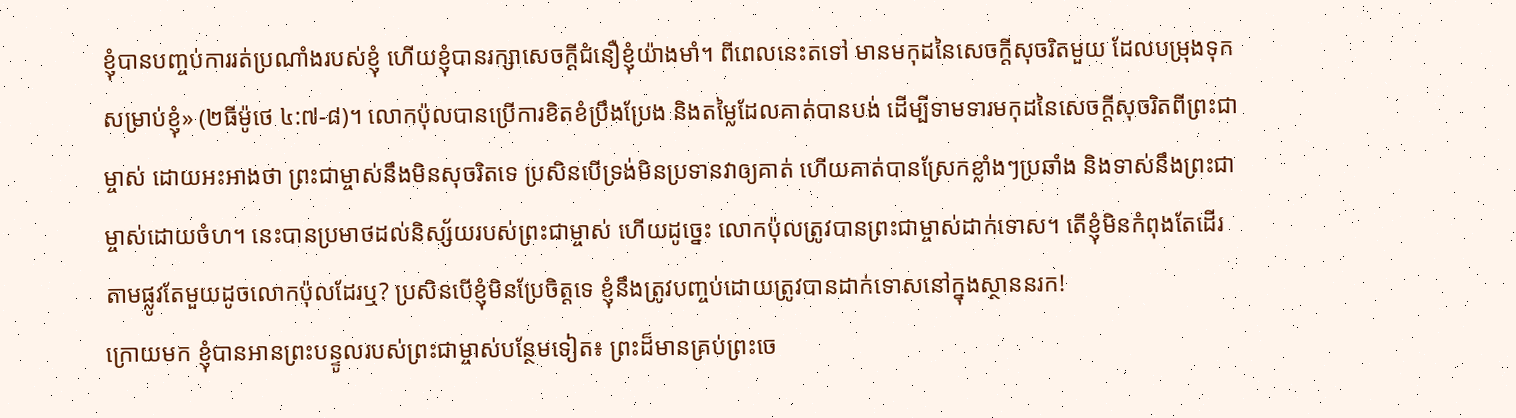ខ្ញុំបានបញ្ចប់ការរត់ប្រណាំងរបស់ខ្ញុំ ហើយខ្ញុំបានរក្សាសេចក្តីជំនឿខ្ញុំយ៉ាងមាំ។ ពីពេលនេះតទៅ មានមកុដនៃសេចក្តីសុចរិតមួយ ដែលបម្រុងទុកសម្រាប់ខ្ញុំ» (២ធីម៉ូថេ ៤:៧-៨)។ លោកប៉ុលបានប្រើការខិតខំប្រឹងប្រែង និងតម្លៃដែលគាត់បានបង់ ដើម្បីទាមទារមកុដនៃសេចក្តីសុចរិតពីព្រះជាម្ចាស់ ដោយអះអាងថា ព្រះជាម្ចាស់នឹងមិនសុចរិតទេ ប្រសិនបើទ្រង់មិនប្រទានវាឲ្យគាត់ ហើយគាត់បានស្រែកខ្លាំងៗប្រឆាំង និងទាស់នឹងព្រះជាម្ចាស់ដោយចំហ។ នេះបានប្រមាថដល់និស្ស័យរបស់ព្រះជាម្ចាស់ ហើយដូច្នេះ លោកប៉ុលត្រូវបានព្រះជាម្ចាស់ដាក់ទោស។ តើខ្ញុំមិនកំពុងតែដើរតាមផ្លូវតែមួយដូចលោកប៉ុលដែរឬ? ប្រសិនបើខ្ញុំមិនប្រែចិត្តទេ ខ្ញុំនឹងត្រូវបញ្ចប់ដោយត្រូវបានដាក់ទោសនៅក្នុងស្ថាននរក!
ក្រោយមក ខ្ញុំបានអានព្រះបន្ទូលរបស់ព្រះជាម្ចាស់បន្ថែមទៀត៖ ព្រះដ៏មានគ្រប់ព្រះចេ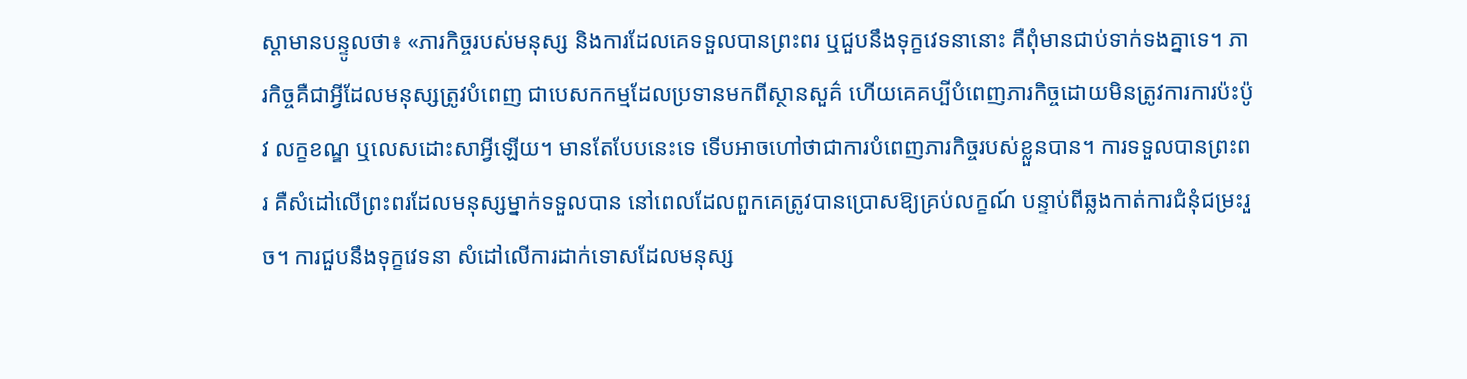ស្ដាមានបន្ទូលថា៖ «ភារកិច្ចរបស់មនុស្ស និងការដែលគេទទួលបានព្រះពរ ឬជួបនឹងទុក្ខវេទនានោះ គឺពុំមានជាប់ទាក់ទងគ្នាទេ។ ភារកិច្ចគឺជាអ្វីដែលមនុស្សត្រូវបំពេញ ជាបេសកកម្មដែលប្រទានមកពីស្ថានសួគ៌ ហើយគេគប្បីបំពេញភារកិច្ចដោយមិនត្រូវការការប៉ះប៉ូវ លក្ខខណ្ឌ ឬលេសដោះសាអ្វីឡើយ។ មានតែបែបនេះទេ ទើបអាចហៅថាជាការបំពេញភារកិច្ចរបស់ខ្លួនបាន។ ការទទួលបានព្រះពរ គឺសំដៅលើព្រះពរដែលមនុស្សម្នាក់ទទួលបាន នៅពេលដែលពួកគេត្រូវបានប្រោសឱ្យគ្រប់លក្ខណ៍ បន្ទាប់ពីឆ្លងកាត់ការជំនុំជម្រះរួច។ ការជួបនឹងទុក្ខវេទនា សំដៅលើការដាក់ទោសដែលមនុស្ស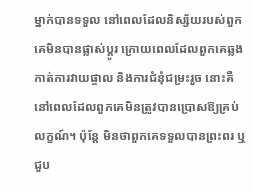ម្នាក់បានទទួល នៅពេលដែលនិស្ស័យរបស់ពួកគេមិនបានផ្លាស់ប្ដូរ ក្រោយពេលដែលពួកគេឆ្លងកាត់ការវាយផ្ចាល និងការជំនុំជម្រះរួច នោះគឺនៅពេលដែលពួកគេមិនត្រូវបានប្រោសឱ្យគ្រប់លក្ខណ៍។ ប៉ុន្តែ មិនថាពួកគេទទួលបានព្រះពរ ឬជួប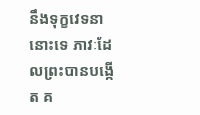នឹងទុក្ខវេទនានោះទេ ភាវៈដែលព្រះបានបង្កើត គ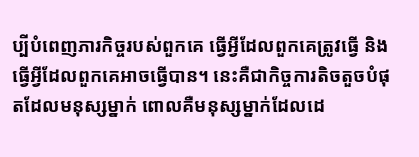ប្បីបំពេញភារកិច្ចរបស់ពួកគេ ធ្វើអ្វីដែលពួកគេត្រូវធ្វើ និងធ្វើអ្វីដែលពួកគេអាចធ្វើបាន។ នេះគឺជាកិច្ចការតិចតួចបំផុតដែលមនុស្សម្នាក់ ពោលគឺមនុស្សម្នាក់ដែលដេ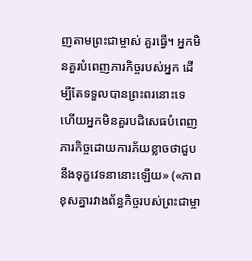ញតាមព្រះជាម្ចាស់ គួរធ្វើ។ អ្នកមិនគួរបំពេញភារកិច្ចរបស់អ្នក ដើម្បីតែទទួលបានព្រះពរនោះទេ ហើយអ្នកមិនគួរបដិសេធបំពេញភារកិច្ចដោយការភ័យខ្លាចថាជួបនឹងទុក្ខវេទនានោះឡើយ» («ភាពខុសគ្នារវាងព័ន្ធកិច្ចរបស់ព្រះជាម្ចា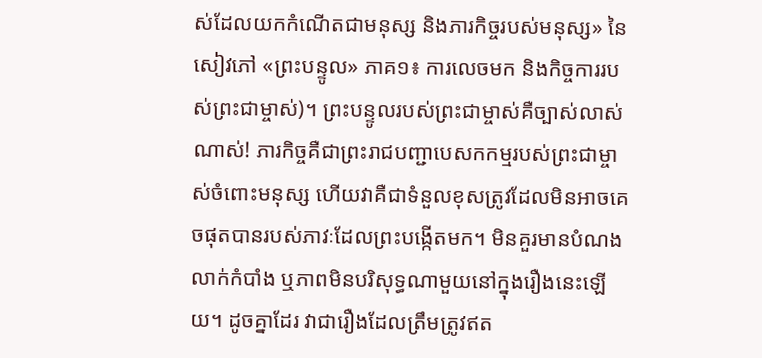ស់ដែលយកកំណើតជាមនុស្ស និងភារកិច្ចរបស់មនុស្ស» នៃសៀវភៅ «ព្រះបន្ទូល» ភាគ១៖ ការលេចមក និងកិច្ចការរបស់ព្រះជាម្ចាស់)។ ព្រះបន្ទូលរបស់ព្រះជាម្ចាស់គឺច្បាស់លាស់ណាស់! ភារកិច្ចគឺជាព្រះរាជបញ្ជាបេសកកម្មរបស់ព្រះជាម្ចាស់ចំពោះមនុស្ស ហើយវាគឺជាទំនួលខុសត្រូវដែលមិនអាចគេចផុតបានរបស់ភាវៈដែលព្រះបង្កើតមក។ មិនគួរមានបំណងលាក់កំបាំង ឬភាពមិនបរិសុទ្ធណាមួយនៅក្នុងរឿងនេះឡើយ។ ដូចគ្នាដែរ វាជារឿងដែលត្រឹមត្រូវឥត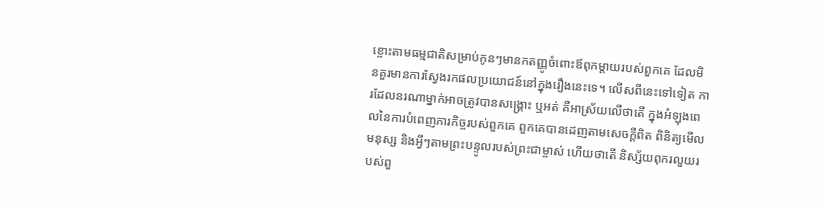ខ្ចោះតាមធម្មជាតិសម្រាប់កូនៗមានកតញ្ញូចំពោះឪពុកម្ដាយរបស់ពួកគេ ដែលមិនគួរមានការស្វែងរកផលប្រយោជន៍នៅក្នុងរឿងនេះទេ។ លើសពីនេះទៅទៀត ការដែលនរណាម្នាក់អាចត្រូវបានសង្រ្គោះ ឬអត់ គឺអាស្រ័យលើថាតើ ក្នុងអំឡុងពេលនៃការបំពេញភារកិច្ចរបស់ពួកគេ ពួកគេបានដេញតាមសេចក្តីពិត ពិនិត្យមើលមនុស្ស និងអ្វីៗតាមព្រះបន្ទូលរបស់ព្រះជាម្ចាស់ ហើយថាតើ និស្ស័យពុករលួយរបស់ពួ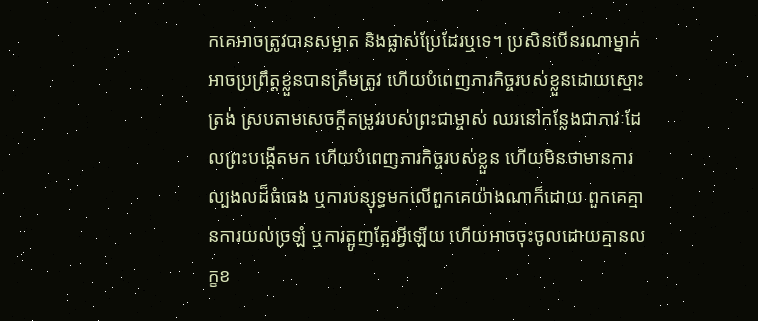កគេអាចត្រូវបានសម្អាត និងផ្លាស់ប្រែដែរឬទេ។ ប្រសិនបើនរណាម្នាក់អាចប្រព្រឹត្តខ្លួនបានត្រឹមត្រូវ ហើយបំពេញភារកិច្ចរបស់ខ្លួនដោយស្មោះត្រង់ ស្របតាមសេចក្ដីតម្រូវរបស់ព្រះជាម្ចាស់ ឈរនៅកន្លែងជាភាវៈដែលព្រះបង្កើតមក ហើយបំពេញភារកិច្ចរបស់ខ្លួន ហើយមិនថាមានការល្បងលដ៏ធំធេង ឬការបន្សុទ្ធមកលើពួកគេយ៉ាងណាក៏ដោយ ពួកគេគ្មានការយល់ច្រឡំ ឬការត្អូញត្អែរអ្វីឡើយ ហើយអាចចុះចូលដោយគ្មានលក្ខខ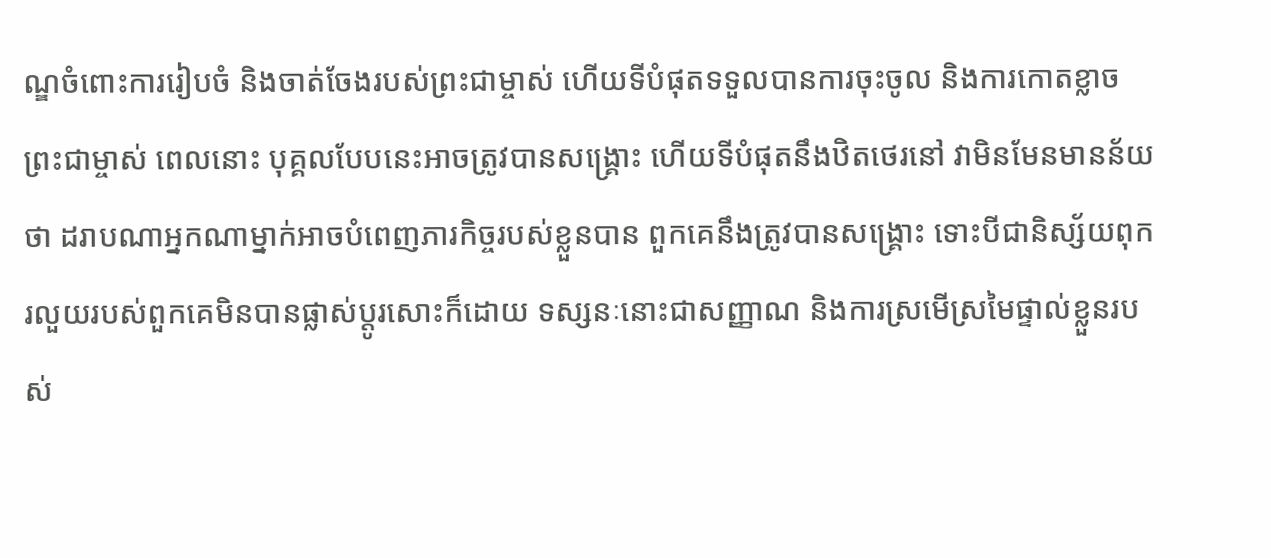ណ្ឌចំពោះការរៀបចំ និងចាត់ចែងរបស់ព្រះជាម្ចាស់ ហើយទីបំផុតទទួលបានការចុះចូល និងការកោតខ្លាចព្រះជាម្ចាស់ ពេលនោះ បុគ្គលបែបនេះអាចត្រូវបានសង្គ្រោះ ហើយទីបំផុតនឹងឋិតថេរនៅ វាមិនមែនមានន័យថា ដរាបណាអ្នកណាម្នាក់អាចបំពេញភារកិច្ចរបស់ខ្លួនបាន ពួកគេនឹងត្រូវបានសង្គ្រោះ ទោះបីជានិស្ស័យពុករលួយរបស់ពួកគេមិនបានផ្លាស់ប្តូរសោះក៏ដោយ ទស្សនៈនោះជាសញ្ញាណ និងការស្រមើស្រមៃផ្ទាល់ខ្លួនរបស់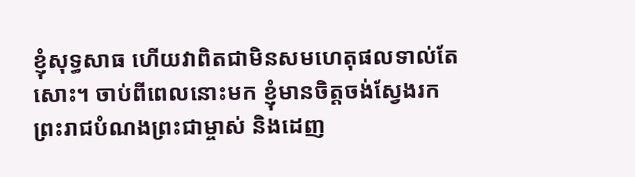ខ្ញុំសុទ្ធសាធ ហើយវាពិតជាមិនសមហេតុផលទាល់តែសោះ។ ចាប់ពីពេលនោះមក ខ្ញុំមានចិត្តចង់ស្វែងរកព្រះរាជបំណងព្រះជាម្ចាស់ និងដេញ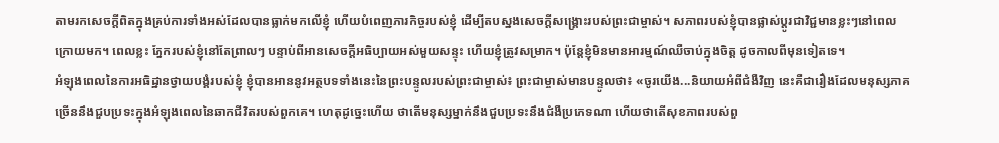តាមរកសេចក្ដីពិតក្នុងគ្រប់ការទាំងអស់ដែលបានធ្លាក់មកលើខ្ញុំ ហើយបំពេញភារកិច្ចរបស់ខ្ញុំ ដើម្បីតបស្នងសេចក្តីសង្គ្រោះរបស់ព្រះជាម្ចាស់។ សភាពរបស់ខ្ញុំបានផ្លាស់ប្ដូរជាវិជ្ជមានខ្លះៗនៅពេលក្រោយមក។ ពេលខ្លះ ភ្នែករបស់ខ្ញុំនៅតែព្រាលៗ បន្ទាប់ពីអានសេចក្តីអធិប្បាយអស់មួយសន្ទុះ ហើយខ្ញុំត្រូវសម្រាក។ ប៉ុន្តែខ្ញុំមិនមានអារម្មណ៍ឈឺចាប់ក្នុងចិត្ត ដូចកាលពីមុនទៀតទេ។
អំឡុងពេលនៃការអធិដ្ឋានថ្វាយបង្គំរបស់ខ្ញុំ ខ្ញុំបានអាននូវអត្ថបទទាំងនេះនៃព្រះបន្ទូលរបស់ព្រះជាម្ចាស់៖ ព្រះជាម្ចាស់មានបន្ទូលថា៖ «ចូរយើង...និយាយអំពីជំងឺវិញ នេះគឺជារឿងដែលមនុស្សភាគច្រើននឹងជួបប្រទះក្នុងអំឡុងពេលនៃឆាកជីវិតរបស់ពួកគេ។ ហេតុដូច្នេះហើយ ថាតើមនុស្សម្នាក់នឹងជួបប្រទះនឹងជំងឺប្រភេទណា ហើយថាតើសុខភាពរបស់ពួ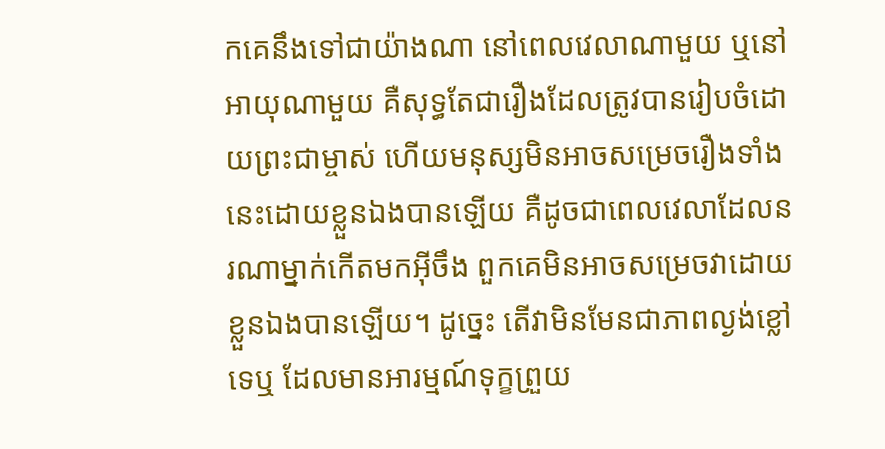កគេនឹងទៅជាយ៉ាងណា នៅពេលវេលាណាមួយ ឬនៅអាយុណាមួយ គឺសុទ្ធតែជារឿងដែលត្រូវបានរៀបចំដោយព្រះជាម្ចាស់ ហើយមនុស្សមិនអាចសម្រេចរឿងទាំងនេះដោយខ្លួនឯងបានឡើយ គឺដូចជាពេលវេលាដែលនរណាម្នាក់កើតមកអ៊ីចឹង ពួកគេមិនអាចសម្រេចវាដោយខ្លួនឯងបានឡើយ។ ដូច្នេះ តើវាមិនមែនជាភាពល្ងង់ខ្លៅទេឬ ដែលមានអារម្មណ៍ទុក្ខព្រួយ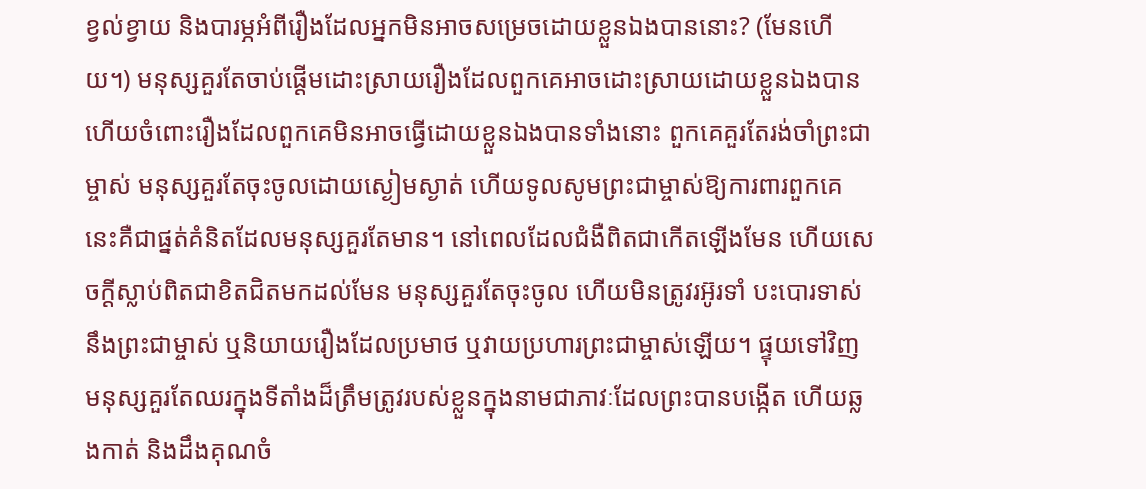ខ្វល់ខ្វាយ និងបារម្ភអំពីរឿងដែលអ្នកមិនអាចសម្រេចដោយខ្លួនឯងបាននោះ? (មែនហើយ។) មនុស្សគួរតែចាប់ផ្ដើមដោះស្រាយរឿងដែលពួកគេអាចដោះស្រាយដោយខ្លួនឯងបាន ហើយចំពោះរឿងដែលពួកគេមិនអាចធ្វើដោយខ្លួនឯងបានទាំងនោះ ពួកគេគួរតែរង់ចាំព្រះជាម្ចាស់ មនុស្សគួរតែចុះចូលដោយស្ងៀមស្ងាត់ ហើយទូលសូមព្រះជាម្ចាស់ឱ្យការពារពួកគេ នេះគឺជាផ្នត់គំនិតដែលមនុស្សគួរតែមាន។ នៅពេលដែលជំងឺពិតជាកើតឡើងមែន ហើយសេចក្ដីស្លាប់ពិតជាខិតជិតមកដល់មែន មនុស្សគួរតែចុះចូល ហើយមិនត្រូវរអ៊ូរទាំ បះបោរទាស់នឹងព្រះជាម្ចាស់ ឬនិយាយរឿងដែលប្រមាថ ឬវាយប្រហារព្រះជាម្ចាស់ឡើយ។ ផ្ទុយទៅវិញ មនុស្សគួរតែឈរក្នុងទីតាំងដ៏ត្រឹមត្រូវរបស់ខ្លួនក្នុងនាមជាភាវៈដែលព្រះបានបង្កើត ហើយឆ្លងកាត់ និងដឹងគុណចំ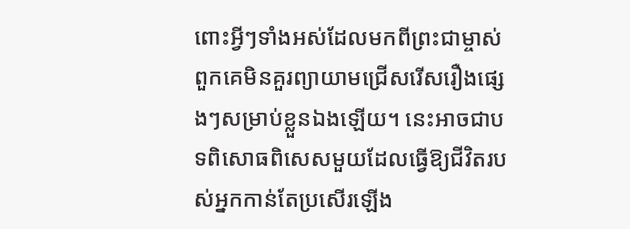ពោះអ្វីៗទាំងអស់ដែលមកពីព្រះជាម្ចាស់ ពួកគេមិនគួរព្យាយាមជ្រើសរើសរឿងផ្សេងៗសម្រាប់ខ្លួនឯងឡើយ។ នេះអាចជាបទពិសោធពិសេសមួយដែលធ្វើឱ្យជីវិតរបស់អ្នកកាន់តែប្រសើរឡើង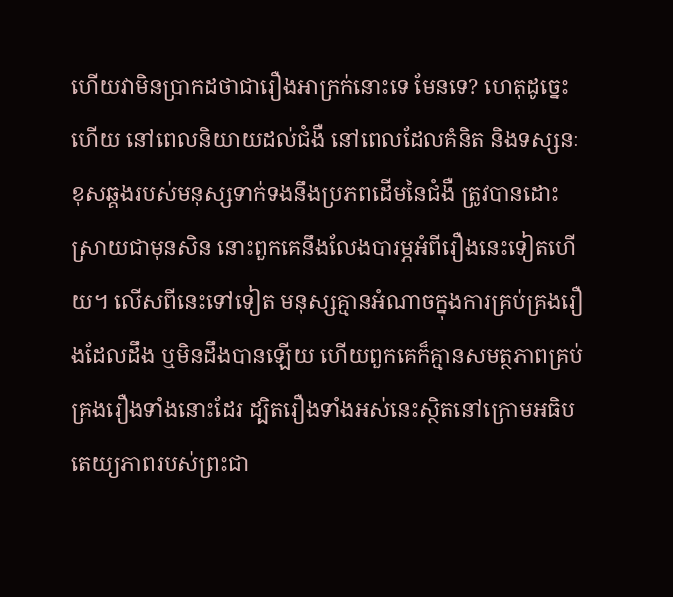ហើយវាមិនប្រាកដថាជារឿងអាក្រក់នោះទេ មែនទេ? ហេតុដូច្នេះហើយ នៅពេលនិយាយដល់ជំងឺ នៅពេលដែលគំនិត និងទស្សនៈខុសឆ្គងរបស់មនុស្សទាក់ទងនឹងប្រភពដើមនៃជំងឺ ត្រូវបានដោះស្រាយជាមុនសិន នោះពួកគេនឹងលែងបារម្ភអំពីរឿងនេះទៀតហើយ។ លើសពីនេះទៅទៀត មនុស្សគ្មានអំណាចក្នុងការគ្រប់គ្រងរឿងដែលដឹង ឬមិនដឹងបានឡើយ ហើយពួកគេក៏គ្មានសមត្ថភាពគ្រប់គ្រងរឿងទាំងនោះដែរ ដ្បិតរឿងទាំងអស់នេះស្ថិតនៅក្រោមអធិបតេយ្យភាពរបស់ព្រះជា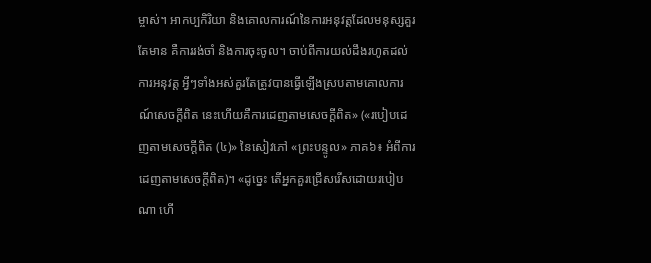ម្ចាស់។ អាកប្បកិរិយា និងគោលការណ៍នៃការអនុវត្តដែលមនុស្សគួរតែមាន គឺការរង់ចាំ និងការចុះចូល។ ចាប់ពីការយល់ដឹងរហូតដល់ការអនុវត្ត អ្វីៗទាំងអស់គួរតែត្រូវបានធ្វើឡើងស្របតាមគោលការណ៍សេចក្ដីពិត នេះហើយគឺការដេញតាមសេចក្ដីពិត» («របៀបដេញតាមសេចក្ដីពិត (៤)» នៃសៀវភៅ «ព្រះបន្ទូល» ភាគ៦៖ អំពីការដេញតាមសេចក្តីពិត)។ «ដូច្នេះ តើអ្នកគួរជ្រើសរើសដោយរបៀបណា ហើ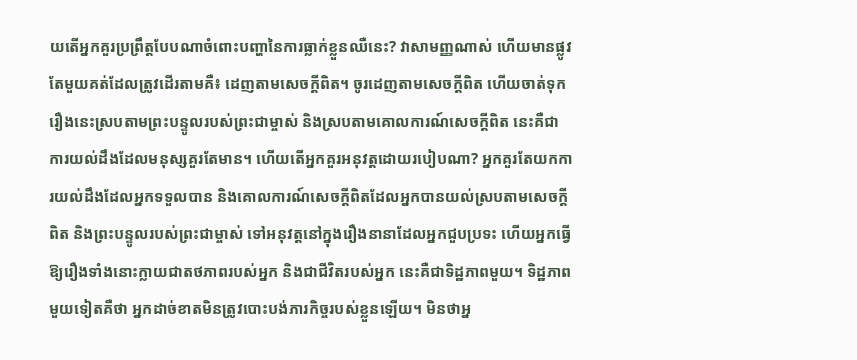យតើអ្នកគួរប្រព្រឹត្តបែបណាចំពោះបញ្ហានៃការធ្លាក់ខ្លួនឈឺនេះ? វាសាមញ្ញណាស់ ហើយមានផ្លូវតែមួយគត់ដែលត្រូវដើរតាមគឺ៖ ដេញតាមសេចក្ដីពិត។ ចូរដេញតាមសេចក្ដីពិត ហើយចាត់ទុករឿងនេះស្របតាមព្រះបន្ទូលរបស់ព្រះជាម្ចាស់ និងស្របតាមគោលការណ៍សេចក្ដីពិត នេះគឺជាការយល់ដឹងដែលមនុស្សគួរតែមាន។ ហើយតើអ្នកគួរអនុវត្តដោយរបៀបណា? អ្នកគួរតែយកការយល់ដឹងដែលអ្នកទទួលបាន និងគោលការណ៍សេចក្ដីពិតដែលអ្នកបានយល់ស្របតាមសេចក្ដីពិត និងព្រះបន្ទូលរបស់ព្រះជាម្ចាស់ ទៅអនុវត្តនៅក្នុងរឿងនានាដែលអ្នកជួបប្រទះ ហើយអ្នកធ្វើឱ្យរឿងទាំងនោះក្លាយជាតថភាពរបស់អ្នក និងជាជីវិតរបស់អ្នក នេះគឺជាទិដ្ឋភាពមួយ។ ទិដ្ឋភាពមួយទៀតគឺថា អ្នកដាច់ខាតមិនត្រូវបោះបង់ភារកិច្ចរបស់ខ្លួនឡើយ។ មិនថាអ្ន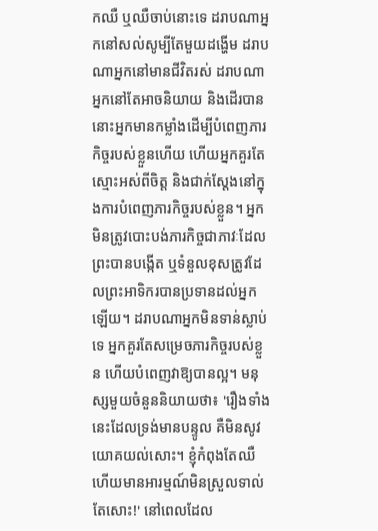កឈឺ ឬឈឺចាប់នោះទេ ដរាបណាអ្នកនៅសល់សូម្បីតែមួយដង្ហើម ដរាបណាអ្នកនៅមានជីវិតរស់ ដរាបណាអ្នកនៅតែអាចនិយាយ និងដើរបាន នោះអ្នកមានកម្លាំងដើម្បីបំពេញភារកិច្ចរបស់ខ្លួនហើយ ហើយអ្នកគួរតែស្មោះអស់ពីចិត្ត និងជាក់ស្តែងនៅក្នុងការបំពេញភារកិច្ចរបស់ខ្លួន។ អ្នកមិនត្រូវបោះបង់ភារកិច្ចជាភាវៈដែលព្រះបានបង្កើត ឬទំនួលខុសត្រូវដែលព្រះអាទិករបានប្រទានដល់អ្នកឡើយ។ ដរាបណាអ្នកមិនទាន់ស្លាប់ទេ អ្នកគួរតែសម្រេចភារកិច្ចរបស់ខ្លួន ហើយបំពេញវាឱ្យបានល្អ។ មនុស្សមួយចំនួននិយាយថា៖ 'រឿងទាំងនេះដែលទ្រង់មានបន្ទូល គឺមិនសូវយោគយល់សោះ។ ខ្ញុំកំពុងតែឈឺ ហើយមានអារម្មណ៍មិនស្រួលទាល់តែសោះ!' នៅពេលដែល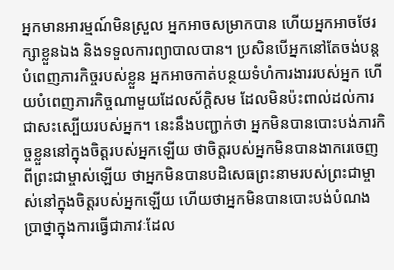អ្នកមានអារម្មណ៍មិនស្រួល អ្នកអាចសម្រាកបាន ហើយអ្នកអាចថែរក្សាខ្លួនឯង និងទទួលការព្យាបាលបាន។ ប្រសិនបើអ្នកនៅតែចង់បន្តបំពេញភារកិច្ចរបស់ខ្លួន អ្នកអាចកាត់បន្ថយទំហំការងាររបស់អ្នក ហើយបំពេញភារកិច្ចណាមួយដែលស័ក្តិសម ដែលមិនប៉ះពាល់ដល់ការជាសះស្បើយរបស់អ្នក។ នេះនឹងបញ្ជាក់ថា អ្នកមិនបានបោះបង់ភារកិច្ចខ្លួននៅក្នុងចិត្តរបស់អ្នកឡើយ ថាចិត្តរបស់អ្នកមិនបានងាករេចេញពីព្រះជាម្ចាស់ឡើយ ថាអ្នកមិនបានបដិសេធព្រះនាមរបស់ព្រះជាម្ចាស់នៅក្នុងចិត្តរបស់អ្នកឡើយ ហើយថាអ្នកមិនបានបោះបង់បំណងប្រាថ្នាក្នុងការធ្វើជាភាវៈដែល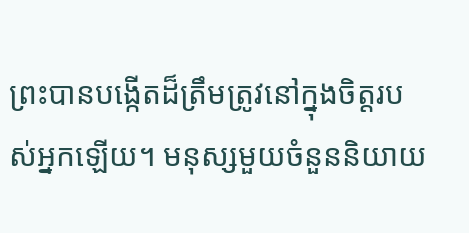ព្រះបានបង្កើតដ៏ត្រឹមត្រូវនៅក្នុងចិត្តរបស់អ្នកឡើយ។ មនុស្សមួយចំនួននិយាយ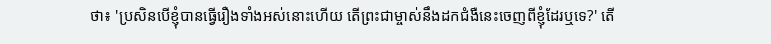ថា៖ 'ប្រសិនបើខ្ញុំបានធ្វើរឿងទាំងអស់នោះហើយ តើព្រះជាម្ចាស់នឹងដកជំងឺនេះចេញពីខ្ញុំដែរឬទេ?' តើ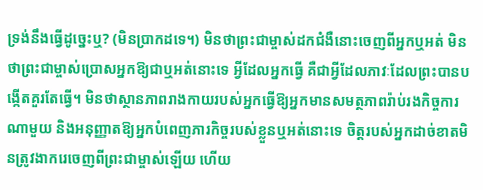ទ្រង់នឹងធ្វើដូច្នេះឬ? (មិនប្រាកដទេ។) មិនថាព្រះជាម្ចាស់ដកជំងឺនោះចេញពីអ្នកឬអត់ មិនថាព្រះជាម្ចាស់ប្រោសអ្នកឱ្យជាឬអត់នោះទេ អ្វីដែលអ្នកធ្វើ គឺជាអ្វីដែលភាវៈដែលព្រះបានបង្កើតគួរតែធ្វើ។ មិនថាស្ថានភាពរាងកាយរបស់អ្នកធ្វើឱ្យអ្នកមានសមត្ថភាពរ៉ាប់រងកិច្ចការណាមួយ និងអនុញ្ញាតឱ្យអ្នកបំពេញភារកិច្ចរបស់ខ្លួនឬអត់នោះទេ ចិត្តរបស់អ្នកដាច់ខាតមិនត្រូវងាករេចេញពីព្រះជាម្ចាស់ឡើយ ហើយ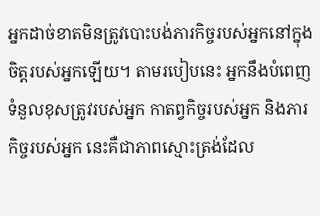អ្នកដាច់ខាតមិនត្រូវបោះបង់ភារកិច្ចរបស់អ្នកនៅក្នុងចិត្តរបស់អ្នកឡើយ។ តាមរបៀបនេះ អ្នកនឹងបំពេញទំនួលខុសត្រូវរបស់អ្នក កាតព្វកិច្ចរបស់អ្នក និងភារកិច្ចរបស់អ្នក នេះគឺជាភាពស្មោះត្រង់ដែល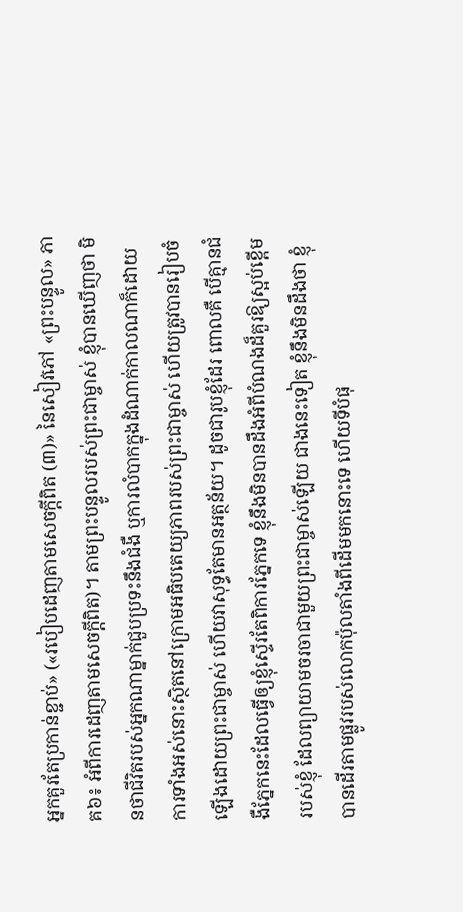អ្នកគួរតែប្រកាន់ខ្ជាប់» («របៀបដេញតាមសេចក្ដីពិត (៣)» នៃសៀវភៅ «ព្រះបន្ទូល» ភាគ៦៖ អំពីការដេញតាមសេចក្តីពិត)។ តាមព្រះបន្ទូលរបស់ព្រះជាម្ចាស់ ខ្ញុំបានឃើញថា មិនថាជីវិតរបស់អ្នកណាម្នាក់ជួបប្រទះនឹងជំងឺ ឬការលំបាកក្នុងដំណាក់កាលណាក៏ដោយ ការទាំងអស់នោះស្ថិតនៅក្រោមអធិបតេយ្យភាពរបស់ព្រះជាម្ចាស់ ហើយត្រូវបានរៀបចំឡើងដោយព្រះជាម្ចាស់ ហើយវាសុទ្ធតែមានអត្ថន័យ។ ដូចជារូបខ្ញុំដែរ ពោលគឺ បើគ្មានជំងឺភ្នែកនេះដែលធ្វើឲ្យខ្ញុំស្ទើរតែពិការភ្នែកទេ ខ្ញុំនឹងមិនបានដឹងអំពីបំណងដ៏គួរឱ្យស្អប់ខ្ពើមរបស់ខ្ញុំ ដែលព្យាយាមចរចាជាមួយព្រះជាម្ចាស់ឡើយ ជាងនេះទៀត ខ្ញុំនឹងមិនដឹងថា ខ្ញុំបានដើរតាមផ្លូវរបស់លោកប៉ុលតាំងពីដើមមកនោះទេ ហើយទីបំផុ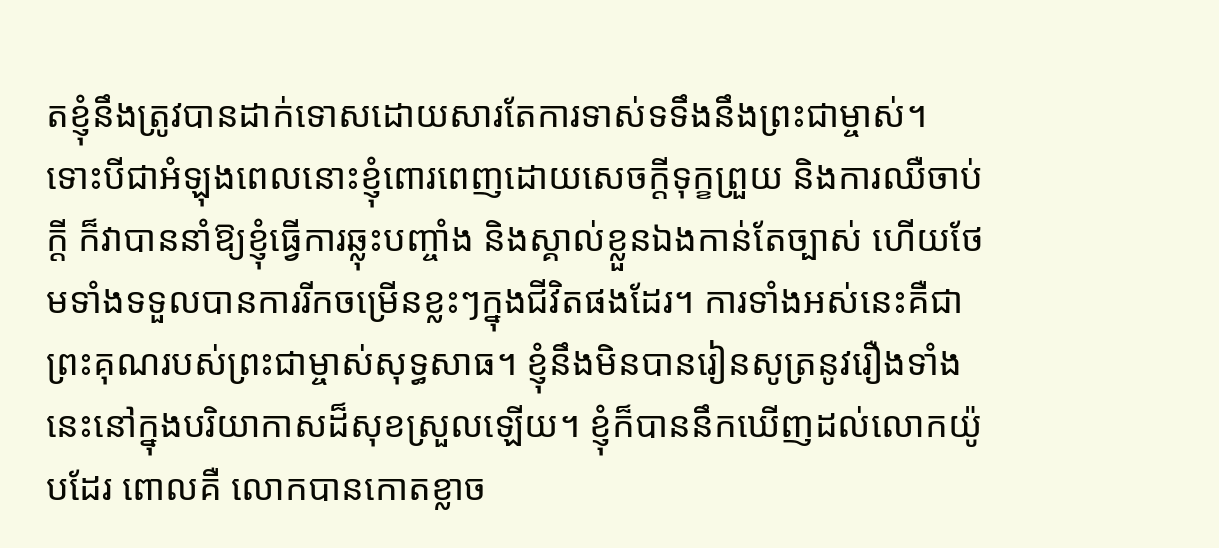តខ្ញុំនឹងត្រូវបានដាក់ទោសដោយសារតែការទាស់ទទឹងនឹងព្រះជាម្ចាស់។ ទោះបីជាអំឡុងពេលនោះខ្ញុំពោរពេញដោយសេចក្តីទុក្ខព្រួយ និងការឈឺចាប់ក្តី ក៏វាបាននាំឱ្យខ្ញុំធ្វើការឆ្លុះបញ្ចាំង និងស្គាល់ខ្លួនឯងកាន់តែច្បាស់ ហើយថែមទាំងទទួលបានការរីកចម្រើនខ្លះៗក្នុងជីវិតផងដែរ។ ការទាំងអស់នេះគឺជាព្រះគុណរបស់ព្រះជាម្ចាស់សុទ្ធសាធ។ ខ្ញុំនឹងមិនបានរៀនសូត្រនូវរឿងទាំងនេះនៅក្នុងបរិយាកាសដ៏សុខស្រួលឡើយ។ ខ្ញុំក៏បាននឹកឃើញដល់លោកយ៉ូបដែរ ពោលគឺ លោកបានកោតខ្លាច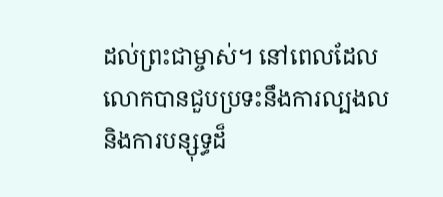ដល់ព្រះជាម្ចាស់។ នៅពេលដែលលោកបានជួបប្រទះនឹងការល្បងល និងការបន្សុទ្ធដ៏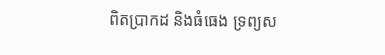ពិតប្រាកដ និងធំធេង ទ្រព្យស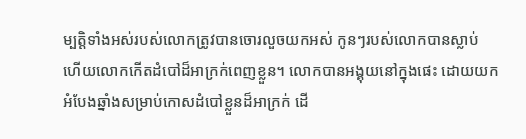ម្បត្តិទាំងអស់របស់លោកត្រូវបានចោរលួចយកអស់ កូនៗរបស់លោកបានស្លាប់ ហើយលោកកើតដំបៅដ៏អាក្រក់ពេញខ្លួន។ លោកបានអង្គុយនៅក្នុងផេះ ដោយយកអំបែងឆ្នាំងសម្រាប់កោសដំបៅខ្លួនដ៏អាក្រក់ ដើ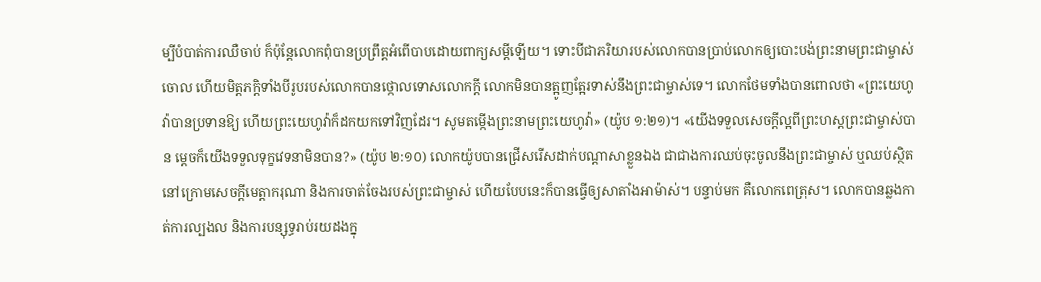ម្បីបំបាត់ការឈឺចាប់ ក៏ប៉ុន្តែលោកពុំបានប្រព្រឹត្តអំពើបាបដោយពាក្យសម្តីឡើយ។ ទោះបីជាភរិយារបស់លោកបានប្រាប់លោកឲ្យបោះបង់ព្រះនាមព្រះជាម្ចាស់ចោល ហើយមិត្តភក្តិទាំងបីរូបរបស់លោកបានថ្កោលទោសលោកក្តី លោកមិនបានត្អូញត្អែរទាស់នឹងព្រះជាម្ចាស់ទេ។ លោកថែមទាំងបានពោលថា «ព្រះយេហូវ៉ាបានប្រទានឱ្យ ហើយព្រះយេហូវ៉ាក៏ដកយកទៅវិញដែរ។ សូមតម្កើងព្រះនាមព្រះយេហូវ៉ា» (យ៉ូប ១:២១)។ «យើងទទួលសេចក្ដីល្អពីព្រះហស្តព្រះជាម្ចាស់បាន ម្ដេចក៏យើងទទួលទុក្ខវេទនាមិនបាន?» (យ៉ូប ២:១០) លោកយ៉ូបបានជ្រើសរើសដាក់បណ្តាសាខ្លួនឯង ជាជាងការឈប់ចុះចូលនឹងព្រះជាម្ចាស់ ឬឈប់ស្ថិតនៅក្រោមសេចក្តីមេត្តាករុណា និងការចាត់ចែងរបស់ព្រះជាម្ចាស់ ហើយបែបនេះក៏បានធ្វើឲ្យសាតាំងអាម៉ាស់។ បន្ទាប់មក គឺលោកពេត្រុស។ លោកបានឆ្លងកាត់ការល្បងល និងការបន្សុទ្ធរាប់រយដងក្នុ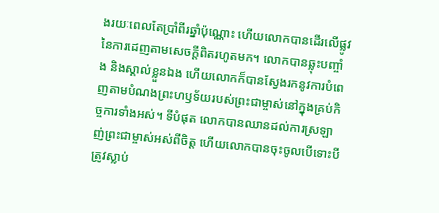ងរយៈពេលតែប្រាំពីរឆ្នាំប៉ុណ្ណោះ ហើយលោកបានដើរលើផ្លូវនៃការដេញតាមសេចក្ដីពិតរហូតមក។ លោកបានឆ្លុះបញ្ចាំង និងស្គាល់ខ្លួនឯង ហើយលោកក៏បានស្វែងរកនូវការបំពេញតាមបំណងព្រះហឫទ័យរបស់ព្រះជាម្ចាស់នៅក្នុងគ្រប់កិច្ចការទាំងអស់។ ទីបំផុត លោកបានឈានដល់ការស្រឡាញ់ព្រះជាម្ចាស់អស់ពីចិត្ត ហើយលោកបានចុះចូលបើទោះបីត្រូវស្លាប់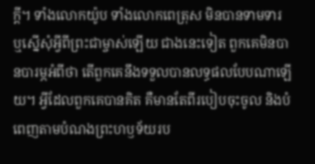ក្ដី។ ទាំងលោកយ៉ូប ទាំងលោកពេត្រុស មិនបានទាមទារ ឬស្នើសុំអ្វីពីព្រះជាម្ចាស់ឡើយ ជាងនេះទៀត ពួកគេមិនបានបារម្ភអំពីថា តើពួកគេនឹងទទួលបានលទ្ធផលបែបណាឡើយ។ អ្វីដែលពួកគេបានគិត គឺមានតែពីរបៀបចុះចូល និងបំពេញតាមបំណងព្រះហឫទ័យរប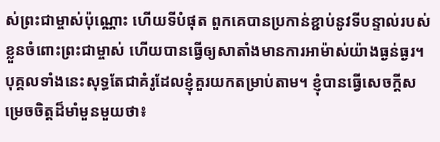ស់ព្រះជាម្ចាស់ប៉ុណ្ណោះ ហើយទីបំផុត ពួកគេបានប្រកាន់ខ្ជាប់នូវទីបន្ទាល់របស់ខ្លួនចំពោះព្រះជាម្ចាស់ ហើយបានធ្វើឲ្យសាតាំងមានការអាម៉ាស់យ៉ាងធ្ងន់ធ្ងរ។ បុគ្គលទាំងនេះសុទ្ធតែជាគំរូដែលខ្ញុំគួរយកតម្រាប់តាម។ ខ្ញុំបានធ្វើសេចក្តីសម្រេចចិត្តដ៏មាំមួនមួយថា៖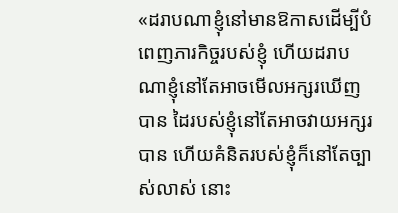«ដរាបណាខ្ញុំនៅមានឱកាសដើម្បីបំពេញភារកិច្ចរបស់ខ្ញុំ ហើយដរាបណាខ្ញុំនៅតែអាចមើលអក្សរឃើញបាន ដៃរបស់ខ្ញុំនៅតែអាចវាយអក្សរបាន ហើយគំនិតរបស់ខ្ញុំក៏នៅតែច្បាស់លាស់ នោះ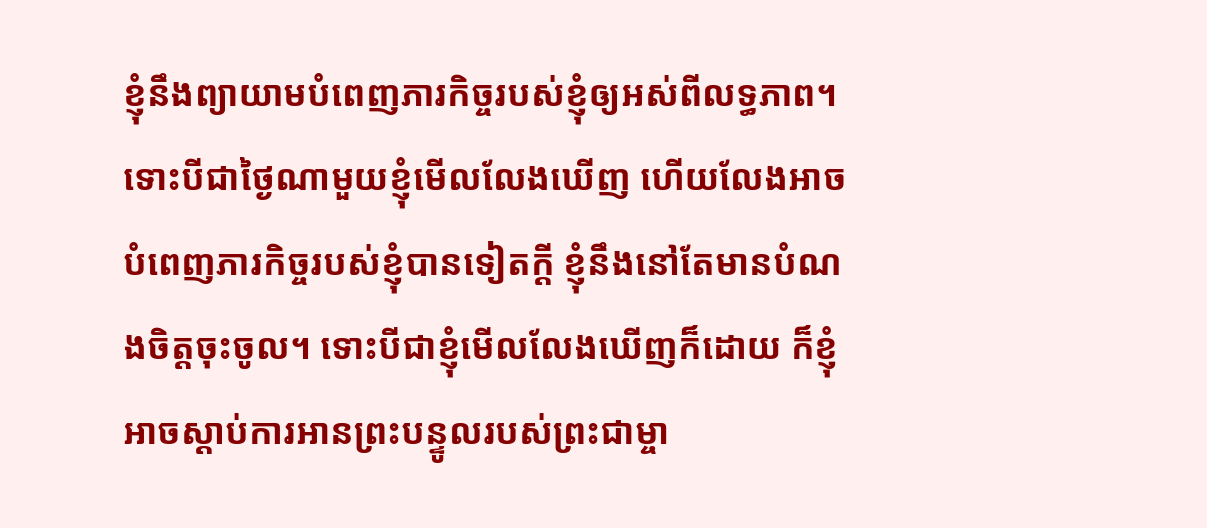ខ្ញុំនឹងព្យាយាមបំពេញភារកិច្ចរបស់ខ្ញុំឲ្យអស់ពីលទ្ធភាព។ ទោះបីជាថ្ងៃណាមួយខ្ញុំមើលលែងឃើញ ហើយលែងអាចបំពេញភារកិច្ចរបស់ខ្ញុំបានទៀតក្តី ខ្ញុំនឹងនៅតែមានបំណងចិត្តចុះចូល។ ទោះបីជាខ្ញុំមើលលែងឃើញក៏ដោយ ក៏ខ្ញុំអាចស្ដាប់ការអានព្រះបន្ទូលរបស់ព្រះជាម្ចា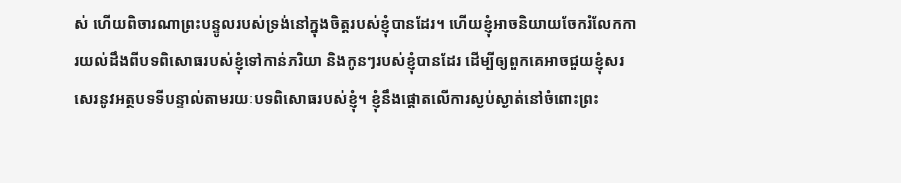ស់ ហើយពិចារណាព្រះបន្ទូលរបស់ទ្រង់នៅក្នុងចិត្តរបស់ខ្ញុំបានដែរ។ ហើយខ្ញុំអាចនិយាយចែករំលែកការយល់ដឹងពីបទពិសោធរបស់ខ្ញុំទៅកាន់ភរិយា និងកូនៗរបស់ខ្ញុំបានដែរ ដើម្បីឲ្យពួកគេអាចជួយខ្ញុំសរសេរនូវអត្ថបទទីបន្ទាល់តាមរយៈបទពិសោធរបស់ខ្ញុំ។ ខ្ញុំនឹងផ្តោតលើការស្ងប់ស្ងាត់នៅចំពោះព្រះ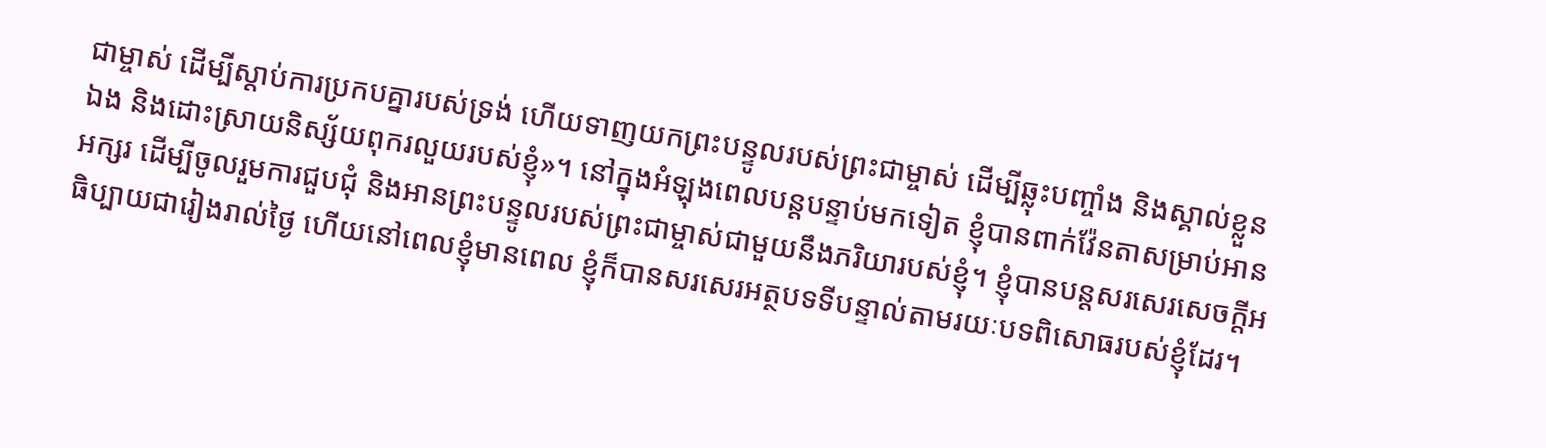ជាម្ចាស់ ដើម្បីស្តាប់ការប្រកបគ្នារបស់ទ្រង់ ហើយទាញយកព្រះបន្ទូលរបស់ព្រះជាម្ចាស់ ដើម្បីឆ្លុះបញ្ចាំង និងស្គាល់ខ្លួនឯង និងដោះស្រាយនិស្ស័យពុករលួយរបស់ខ្ញុំ»។ នៅក្នុងអំឡុងពេលបន្តបន្ទាប់មកទៀត ខ្ញុំបានពាក់វ៉ែនតាសម្រាប់អានអក្សរ ដើម្បីចូលរួមការជួបជុំ និងអានព្រះបន្ទូលរបស់ព្រះជាម្ចាស់ជាមួយនឹងភរិយារបស់ខ្ញុំ។ ខ្ញុំបានបន្តសរសេរសេចក្តីអធិប្បាយជារៀងរាល់ថ្ងៃ ហើយនៅពេលខ្ញុំមានពេល ខ្ញុំក៏បានសរសេរអត្ថបទទីបន្ទាល់តាមរយៈបទពិសោធរបស់ខ្ញុំដែរ។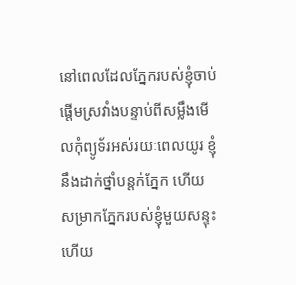នៅពេលដែលភ្នែករបស់ខ្ញុំចាប់ផ្តើមស្រវាំងបន្ទាប់ពីសម្លឹងមើលកុំព្យូទ័រអស់រយៈពេលយូរ ខ្ញុំនឹងដាក់ថ្នាំបន្តក់ភ្នែក ហើយសម្រាកភ្នែករបស់ខ្ញុំមួយសន្ទុះ ហើយ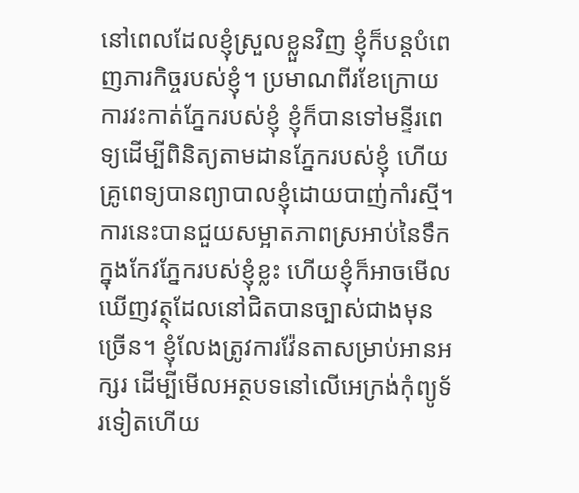នៅពេលដែលខ្ញុំស្រួលខ្លួនវិញ ខ្ញុំក៏បន្តបំពេញភារកិច្ចរបស់ខ្ញុំ។ ប្រមាណពីរខែក្រោយការវះកាត់ភ្នែករបស់ខ្ញុំ ខ្ញុំក៏បានទៅមន្ទីរពេទ្យដើម្បីពិនិត្យតាមដានភ្នែករបស់ខ្ញុំ ហើយគ្រូពេទ្យបានព្យាបាលខ្ញុំដោយបាញ់កាំរស្មី។ ការនេះបានជួយសម្អាតភាពស្រអាប់នៃទឹកក្នុងកែវភ្នែករបស់ខ្ញុំខ្លះ ហើយខ្ញុំក៏អាចមើលឃើញវត្ថុដែលនៅជិតបានច្បាស់ជាងមុនច្រើន។ ខ្ញុំលែងត្រូវការវ៉ែនតាសម្រាប់អានអក្សរ ដើម្បីមើលអត្ថបទនៅលើអេក្រង់កុំព្យូទ័រទៀតហើយ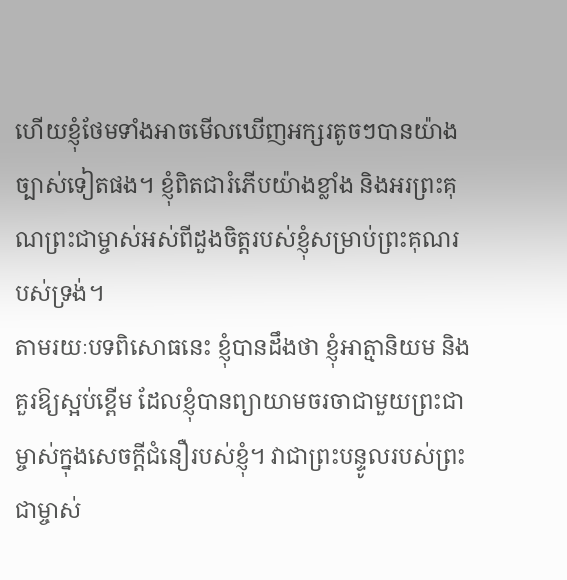ហើយខ្ញុំថែមទាំងអាចមើលឃើញអក្សរតូចៗបានយ៉ាងច្បាស់ទៀតផង។ ខ្ញុំពិតជារំភើបយ៉ាងខ្លាំង និងអរព្រះគុណព្រះជាម្ចាស់អស់ពីដួងចិត្តរបស់ខ្ញុំសម្រាប់ព្រះគុណរបស់ទ្រង់។
តាមរយៈបទពិសោធនេះ ខ្ញុំបានដឹងថា ខ្ញុំអាត្មានិយម និងគួរឱ្យស្អប់ខ្ពើម ដែលខ្ញុំបានព្យាយាមចរចាជាមួយព្រះជាម្ចាស់ក្នុងសេចក្តីជំនឿរបស់ខ្ញុំ។ វាជាព្រះបន្ទូលរបស់ព្រះជាម្ចាស់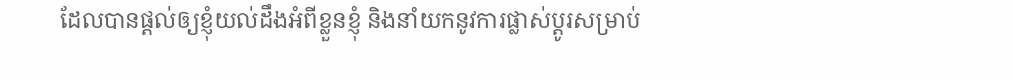ដែលបានផ្តល់ឲ្យខ្ញុំយល់ដឹងអំពីខ្លួនខ្ញុំ និងនាំយកនូវការផ្លាស់ប្តូរសម្រាប់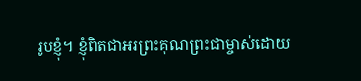រូបខ្ញុំ។ ខ្ញុំពិតជាអរព្រះគុណព្រះជាម្ចាស់ដោយ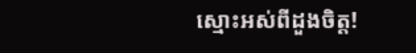ស្មោះអស់ពីដួងចិត្ត!